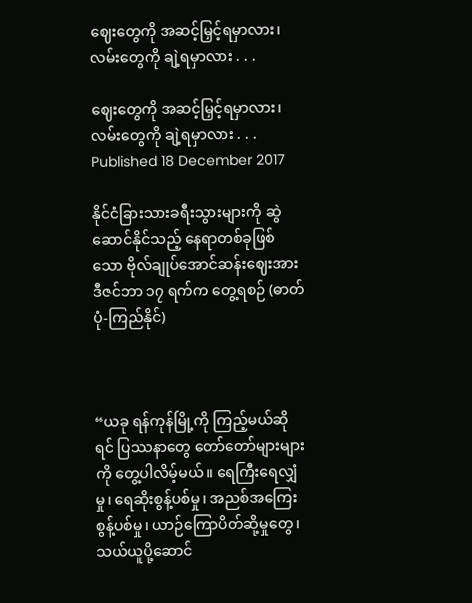ဈေးတွေကို အဆင့်မြှင့်ရမှာလား၊ လမ်းတွေကို ချဲ့ရမှာလား . . .

ဈေးတွေကို အဆင့်မြှင့်ရမှာလား၊ လမ်းတွေကို ချဲ့ရမှာလား . . .
Published 18 December 2017

နိုင်ငံခြားသားခရီးသွားများကို ဆွဲဆောင်နိုင်သည့် နေရာတစ်ခုဖြစ်သော ဗိုလ်ချုပ်အောင်ဆန်းဈေးအား ဒီဇင်ဘာ ၁၇ ရက်က တွေ့ရစဉ် (ဓာတ်ပုံ-ကြည်နိုင်)



“ယခု ရန်ကုန်မြို့ကို ကြည့်မယ်ဆိုရင် ပြဿနာတွေ တော်တော်များများကို တွေ့ပါလိမ့်မယ်။ ရေကြီးရေလျှံမှု၊ ရေဆိုးစွန့်ပစ်မှု၊ အညစ်အကြေးစွန့်ပစ်မှု၊ ယာဉ်ကြောပိတ်ဆို့မှုတွေ၊ သယ်ယူပို့ဆောင်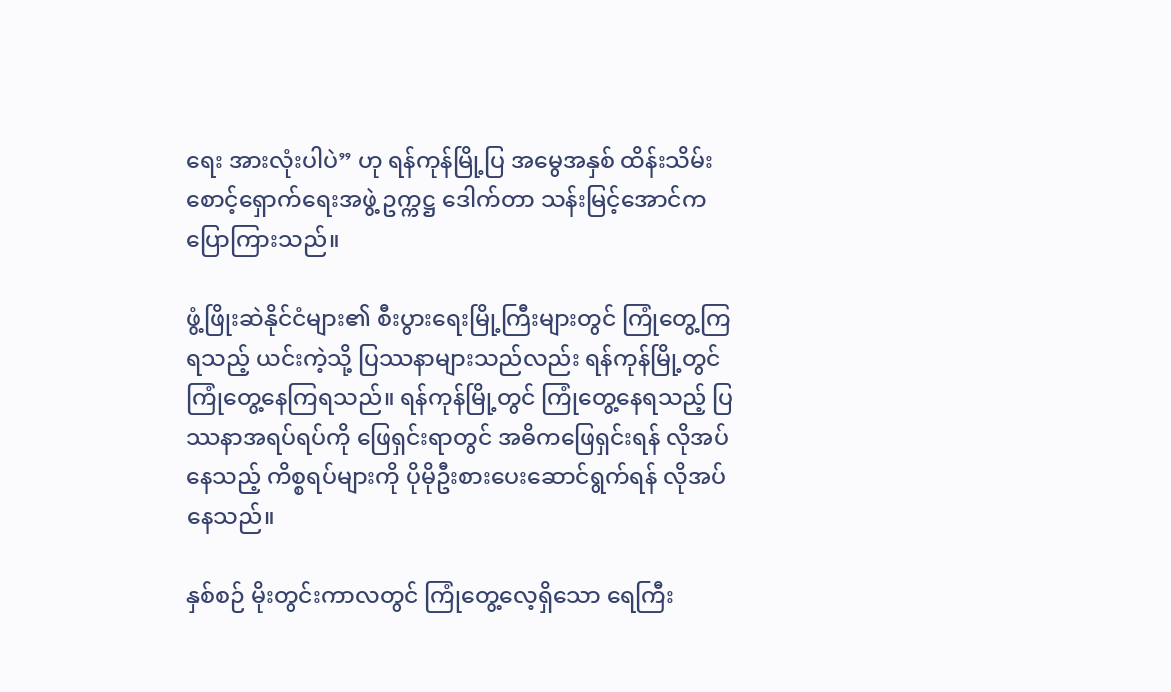ရေး အားလုံးပါပဲ” ဟု ရန်ကုန်မြို့ပြ အမွေအနှစ် ထိန်းသိမ်းစောင့်ရှောက်ရေးအဖွဲ့ ဥက္ကဋ္ဌ ဒေါက်တာ သန်းမြင့်အောင်က ပြောကြားသည်။

ဖွံ့ဖြိုးဆဲနိုင်ငံများ၏ စီးပွားရေးမြို့ကြီးများတွင် ကြုံတွေ့ကြရသည့် ယင်းကဲ့သို့ ပြဿနာများသည်လည်း ရန်ကုန်မြို့တွင် ကြုံတွေ့နေကြရသည်။ ရန်ကုန်မြို့တွင် ကြုံတွေ့နေရသည့် ပြဿနာအရပ်ရပ်ကို ဖြေရှင်းရာတွင် အဓိကဖြေရှင်းရန် လိုအပ်နေသည့် ကိစ္စရပ်များကို ပိုမိုဦးစားပေးဆောင်ရွက်ရန် လိုအပ်နေသည်။

နှစ်စဉ် မိုးတွင်းကာလတွင် ကြုံတွေ့လေ့ရှိသော ရေကြီး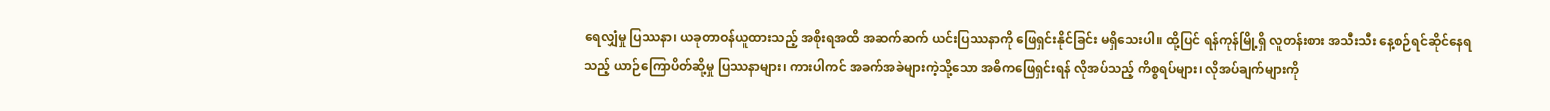ရေလျှံမှု ပြဿနာ၊ ယခုတာဝန်ယူထားသည့် အစိုးရအထိ အဆက်ဆက် ယင်းပြဿနာကို ဖြေရှင်းနိုင်ခြင်း မရှိသေးပါ။ ထို့ပြင် ရန်ကုန်မြို့ရှိ လူတန်းစား အသီးသီး နေ့စဉ်ရင်ဆိုင်နေရသည့် ယာဉ်ကြောပိတ်ဆို့မှု ပြဿနာများ၊ ကားပါကင် အခက်အခဲများကဲ့သို့သော အဓိကဖြေရှင်းရန် လိုအပ်သည့် ကိစ္စရပ်များ၊ လိုအပ်ချက်များကို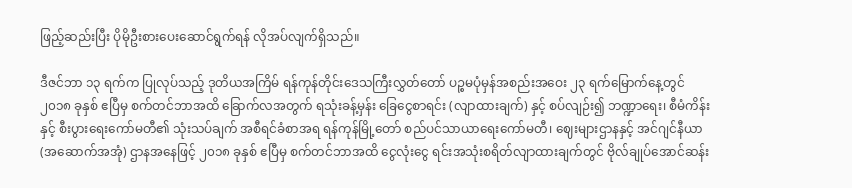ဖြည့်ဆည်းပြီး ပိုမိုဦးစားပေးဆောင်ရွက်ရန် လိုအပ်လျက်ရှိသည်။

ဒီဇင်ဘာ ၁၃ ရက်က ပြုလုပ်သည့် ဒုတိယအကြိမ် ရန်ကုန်တိုင်းဒေသကြီးလွှတ်တော် ပဉ္စမပုံမှန်အစည်းအဝေး ၂၃ ရက်မြောက်နေ့တွင် ၂၀၁၈ ခုနှစ် ဧပြီမှ စက်တင်ဘာအထိ ခြောက်လအတွက် ရသုံးခန့်မှန်း ခြေငွေစာရင်း (လျာထားချက်) နှင့် စပ်လျဉ်း၍ ဘဏ္ဍာရေး၊ စီမံကိန်းနှင့် စီးပွားရေးကော်မတီ၏ သုံးသပ်ချက် အစီရင်ခံစာအရ ရန်ကုန်မြို့တော် စည်ပင်သာယာရေးကော်မတီ၊ ဈေးများဌာနနှင့် အင်ဂျင်နီယာ (အဆောက်အအုံ) ဌာနအနေဖြင့် ၂၀၁၈ ခုနှစ် ဧပြီမှ စက်တင်ဘာအထိ ငွေလုံးငွေ ရင်းအသုံးစရိတ်လျာထားချက်တွင် ဗိုလ်ချုပ်အောင်ဆန်း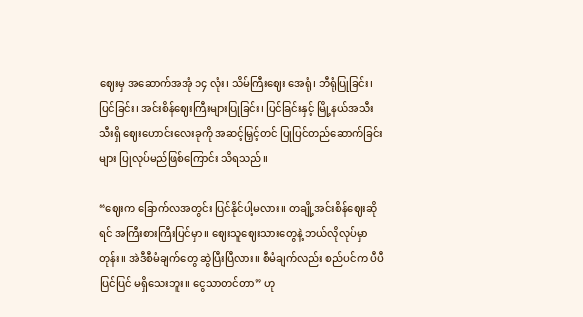ဈေးမှ အဆောက်အအုံ ၁၄ လုံး၊ သိမ်ကြီးဈေး အေရုံ၊ ဘီရုံပြုခြင်း၊ ပြင်ခြင်း၊ အင်းစိန်ဈေးကြီးများပြုခြင်း၊ ပြင်ခြင်းနှင့် မြို့နယ်အသီးသီးရှိ ဈေးဟောင်းလေးခုကို အဆင့်မြှင့်တင် ပြုပြင်တည်ဆောက်ခြင်းများ ပြုလုပ်မည်ဖြစ်ကြောင်း သိရသည်။

“ဈေးက ခြောက်လအတွင်း ပြင်နိုင်ပါ့မလား။ တချို့အင်းစိန်ဈေးဆိုရင် အကြီးစားကြီးပြင်မှာ။ ဈေးသူဈေးသားတွေနဲ့ ဘယ်လိုလုပ်မှာတုန်း။ အဲဒီစီမံချက်တွေ ဆွဲပြီးပြီလား။ စီမံချက်လည်း စည်ပင်က ပီပီပြင်ပြင် မရှိသေးဘူး။ ငွေသာတင်တာ” ဟု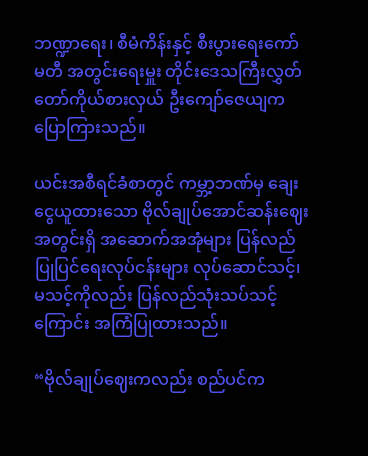ဘဏ္ဍာရေး၊ စီမံကိန်းနှင့် စီးပွားရေးကော်မတီ အတွင်းရေးမှူး တိုင်းဒေသကြီးလွှတ်တော်ကိုယ်စားလှယ် ဦးကျော်ဇေယျက ပြောကြားသည်။

ယင်းအစီရင်ခံစာတွင် ကမ္ဘာ့ဘဏ်မှ ချေးငွေယူထားသော ဗိုလ်ချုပ်အောင်ဆန်းဈေးအတွင်းရှိ အဆောက်အအုံများ ပြန်လည်ပြုပြင်ရေးလုပ်ငန်းများ လုပ်ဆောင်သင့်၊ မသင့်ကိုလည်း ပြန်လည်သုံးသပ်သင့်ကြောင်း အကြံပြုထားသည်။

“ဗိုလ်ချုပ်ဈေးကလည်း စည်ပင်က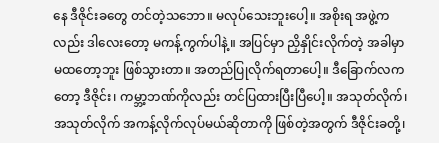နေ ဒီဇိုင်းခတွေ တင်တဲ့သဘော။ မလုပ်သေးဘူးပေါ့။ အစိုးရ အဖွဲ့ကလည်း ဒါလေးတော့ မကန့်ကွက်ပါနဲ့။ အပြင်မှာ ညှိနှိုင်းလိုက်တဲ့ အခါမှာ မထတော့ဘူး ဖြစ်သွားတာ။ အတည်ပြုလိုက်ရတာပေါ့။ ဒီခြောက်လကတော့ ဒီဇိုင်း၊ ကမ္ဘာ့ဘဏ်ကိုလည်း တင်ပြထားပြီးပြီပေါ့။ အသုတ်လိုက်၊ အသုတ်လိုက် အကန့်လိုက်လုပ်မယ်ဆိုတာကို ဖြစ်တဲ့အတွက် ဒီဇိုင်းခတို့၊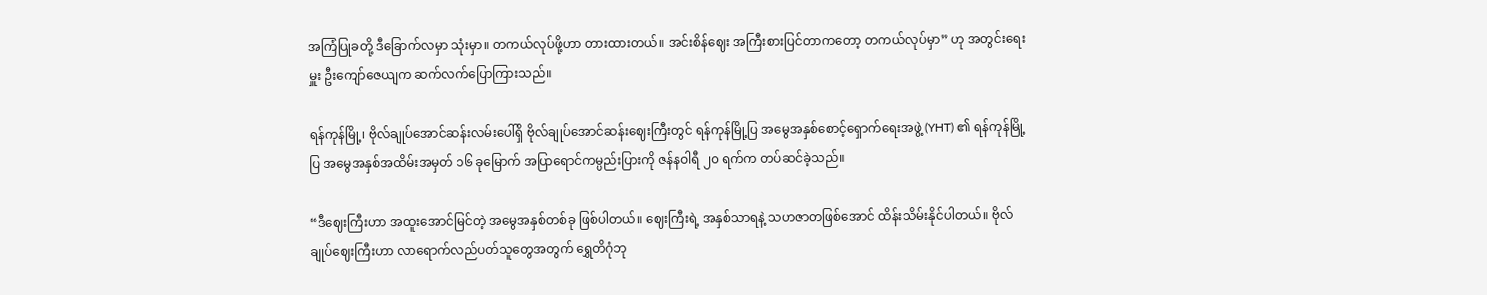အကြံပြုခတို့ ဒီခြောက်လမှာ သုံးမှာ။ တကယ်လုပ်ဖို့ဟာ တားထားတယ်။ အင်းစိန်ဈေး အကြီးစားပြင်တာကတော့ တကယ်လုပ်မှာ” ဟု အတွင်းရေးမှူး ဦးကျော်ဇေယျက ဆက်လက်ပြောကြားသည်။

ရန်ကုန်မြို့၊ ဗိုလ်ချုပ်အောင်ဆန်းလမ်းပေါ်ရှိ ဗိုလ်ချုပ်အောင်ဆန်းဈေးကြီးတွင် ရန်ကုန်မြို့ပြ အမွေအနှစ်စောင့်ရှောက်ရေးအဖွဲ့ (YHT) ၏ ရန်ကုန်မြို့ပြ အမွေအနှစ်အထိမ်းအမှတ် ၁၆ ခုမြောက် အပြာရောင်ကမ္ပည်းပြားကို ဇန်နဝါရီ ၂၀ ရက်က တပ်ဆင်ခဲ့သည်။

“ဒီဈေးကြီးဟာ အထူးအောင်မြင်တဲ့ အမွေအနှစ်တစ်ခု ဖြစ်ပါတယ်။ ဈေးကြီးရဲ့ အနှစ်သာရနဲ့ သဟဇာတဖြစ်အောင် ထိန်းသိမ်းနိုင်ပါတယ်။ ဗိုလ်ချုပ်ဈေးကြီးဟာ လာရောက်လည်ပတ်သူတွေအတွက် ရွှေတိဂုံဘု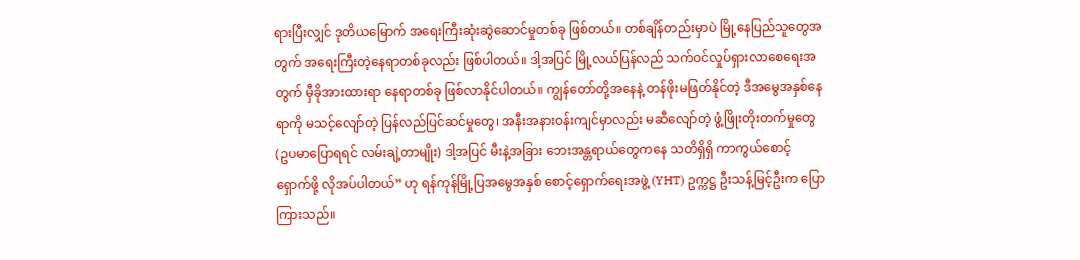ရားပြီးလျှင် ဒုတိယမြောက် အရေးကြီးဆုံးဆွဲဆောင်မှုတစ်ခု ဖြစ်တယ်။ တစ်ချိန်တည်းမှာပဲ မြို့နေပြည်သူတွေအတွက် အရေးကြီးတဲ့နေရာတစ်ခုလည်း ဖြစ်ပါတယ်။ ဒါ့အပြင် မြို့လယ်ပြန်လည် သက်ဝင်လှုပ်ရှားလာစေရေးအတွက် မှီခိုအားထားရာ နေရာတစ်ခု ဖြစ်လာနိုင်ပါတယ်။ ကျွန်တော်တို့အနေနဲ့ တန်ဖိုးမဖြတ်နိုင်တဲ့ ဒီအမွေအနှစ်နေရာကို မသင့်လျော်တဲ့ ပြန်လည်ပြင်ဆင်မှုတွေ၊ အနီးအနားဝန်းကျင်မှာလည်း မဆီလျော်တဲ့ ဖွံ့ဖြိုးတိုးတက်မှုတွေ (ဥပမာပြောရရင် လမ်းချဲ့တာမျိုး) ဒါ့အပြင် မီးနဲ့အခြား ဘေးအန္တရာယ်တွေကနေ သတိရှိရှိ ကာကွယ်စောင့်ရှောက်ဖို့ လိုအပ်ပါတယ်” ဟု ရန်ကုန်မြို့ပြအမွေအနှစ် စောင့်ရှောက်ရေးအဖွဲ့ (YHT) ဥက္ကဋ္ဌ ဦးသန့်မြင့်ဦးက ပြောကြားသည်။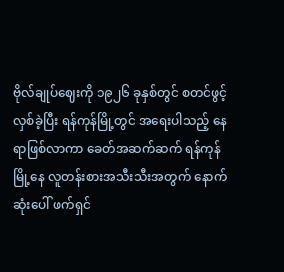ဗိုလ်ချုပ်ဈေးကို ၁၉၂၆ ခုနှစ်တွင် စတင်ဖွင့်လှစ်ခဲ့ပြီး ရန်ကုန်မြို့တွင် အရေးပါသည့် နေရာဖြစ်လာကာ ခေတ်အဆက်ဆက် ရန်ကုန်မြို့နေ လူတန်းစားအသီးသီးအတွက် နောက်ဆုံးပေါ် ဖက်ရှင်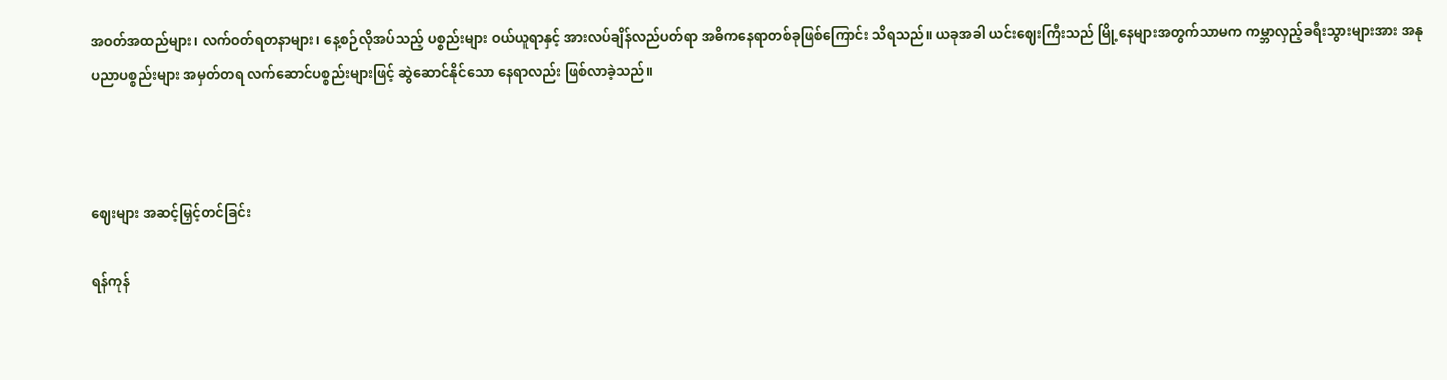အဝတ်အထည်များ၊ လက်ဝတ်ရတနာများ၊ နေ့စဉ်လိုအပ်သည့် ပစ္စည်းများ ဝယ်ယူရာနှင့် အားလပ်ချိန်လည်ပတ်ရာ အဓိကနေရာတစ်ခုဖြစ်ကြောင်း သိရသည်။ ယခုအခါ ယင်းဈေးကြီးသည် မြို့နေများအတွက်သာမက ကမ္ဘာလှည့်ခရီးသွားများအား အနုပညာပစ္စည်းများ အမှတ်တရ လက်ဆောင်ပစ္စည်းများဖြင့် ဆွဲဆောင်နိုင်သော နေရာလည်း ဖြစ်လာခဲ့သည်။



ဈေးများ အဆင့်မြှင့်တင်ခြင်း

ရန်ကုန်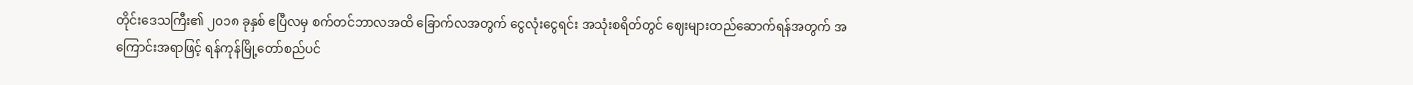တိုင်းဒေသကြီး၏ ၂၀၁၈ ခုနှစ် ဧပြီလမှ စက်တင်ဘာလအထိ ခြောက်လအတွက် ငွေလုံးငွေရင်း အသုံးစရိတ်တွင် ဈေးများတည်ဆောက်ရန်အတွက် အကြောင်းအရာဖြင့် ရန်ကုန်မြို့တော်စည်ပင်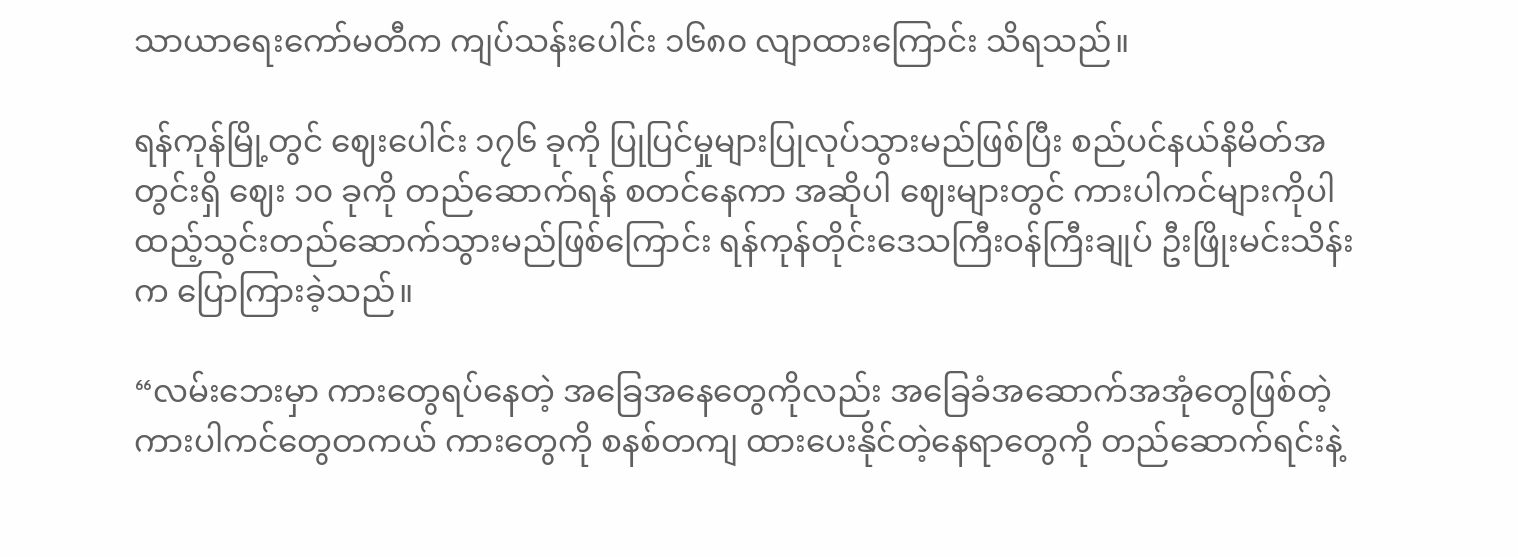သာယာရေးကော်မတီက ကျပ်သန်းပေါင်း ၁၆၈၀ လျာထားကြောင်း သိရသည်။

ရန်ကုန်မြို့တွင် ဈေးပေါင်း ၁၇၆ ခုကို ပြုပြင်မှုများပြုလုပ်သွားမည်ဖြစ်ပြီး စည်ပင်နယ်နိမိတ်အတွင်းရှိ ဈေး ၁၀ ခုကို တည်ဆောက်ရန် စတင်နေကာ အဆိုပါ ဈေးများတွင် ကားပါကင်များကိုပါ ထည့်သွင်းတည်ဆောက်သွားမည်ဖြစ်ကြောင်း ရန်ကုန်တိုင်းဒေသကြီးဝန်ကြီးချုပ် ဦးဖြိုးမင်းသိန်းက ပြောကြားခဲ့သည်။

“လမ်းဘေးမှာ ကားတွေရပ်နေတဲ့ အခြေအနေတွေကိုလည်း အခြေခံအဆောက်အအုံတွေဖြစ်တဲ့ ကားပါကင်တွေတကယ် ကားတွေကို စနစ်တကျ ထားပေးနိုင်တဲ့နေရာတွေကို တည်ဆောက်ရင်းနဲ့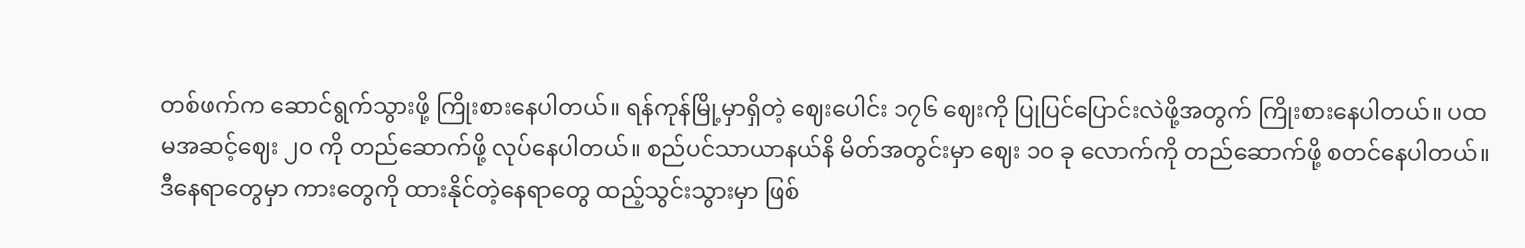တစ်ဖက်က ဆောင်ရွက်သွားဖို့ ကြိုးစားနေပါတယ်။ ရန်ကုန်မြို့မှာရှိတဲ့ ဈေးပေါင်း ၁၇၆ ဈေးကို ပြုပြင်ပြောင်းလဲဖို့အတွက် ကြိုးစားနေပါတယ်။ ပထမအဆင့်ဈေး ၂၀ ကို တည်ဆောက်ဖို့ လုပ်နေပါတယ်။ စည်ပင်သာယာနယ်နိ မိတ်အတွင်းမှာ ဈေး ၁၀ ခု လောက်ကို တည်ဆောက်ဖို့ စတင်နေပါတယ်။ ဒီနေရာတွေမှာ ကားတွေကို ထားနိုင်တဲ့နေရာတွေ ထည့်သွင်းသွားမှာ ဖြစ်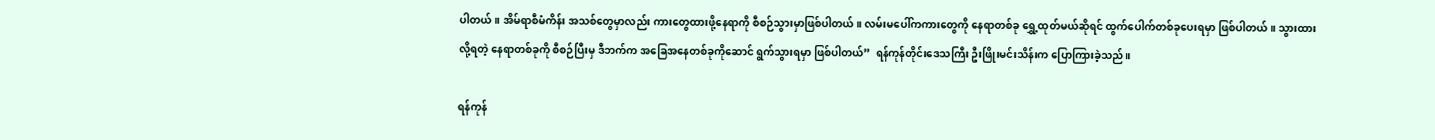ပါတယ်။ အိမ်ရာစီမံကိန်း အသစ်တွေမှာလည်း ကားတွေထားဖို့နေရာကို စီစဉ်သွားမှာဖြစ်ပါတယ်။ လမ်းမပေါ်ကကားတွေကို နေရာတစ်ခု ရွှေ့ထုတ်မယ်ဆိုရင် ထွက်ပေါက်တစ်ခုပေးရမှာ ဖြစ်ပါတယ်။ သွားထားလို့ရတဲ့ နေရာတစ်ခုကို စီစဉ်ပြီးမှ ဒီဘက်က အခြေအနေတစ်ခုကိုဆောင် ရွက်သွားရမှာ ဖြစ်ပါတယ်”  ရန်ကုန်တိုင်းဒေသကြီး ဦးဖြိုးမင်းသိန်းက ပြောကြားခဲ့သည်။

ရန်ကုန်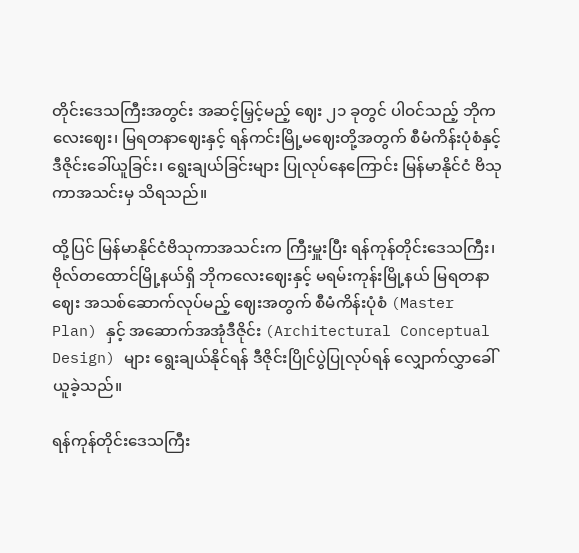တိုင်းဒေသကြီးအတွင်း အဆင့်မြှင့်မည့် ဈေး ၂၁ ခုတွင် ပါဝင်သည့် ဘိုကလေးဈေး၊ မြရတနာဈေးနှင့် ရန်ကင်းမြို့မဈေးတို့အတွက် စီမံကိန်းပုံစံနှင့် ဒီဇိုင်းခေါ်ယူခြင်း၊ ရွေးချယ်ခြင်းများ ပြုလုပ်နေကြောင်း မြန်မာနိုင်ငံ ဗိသုကာအသင်းမှ သိရသည်။

ထို့ပြင် မြန်မာနိုင်ငံဗိသုကာအသင်းက ကြီးမှူးပြီး ရန်ကုန်တိုင်းဒေသကြီး၊ ဗိုလ်တထောင်မြို့နယ်ရှိ ဘိုကလေးဈေးနှင့် မရမ်းကုန်းမြို့နယ် မြရတနာဈေး အသစ်ဆောက်လုပ်မည့် ဈေးအတွက် စီမံကိန်းပုံစံ (Master Plan) နှင့် အဆောက်အအုံဒီဇိုင်း (Architectural Conceptual Design) များ ရွေးချယ်နိုင်ရန် ဒီဇိုင်းပြိုင်ပွဲပြုလုပ်ရန် လျှောက်လွှာခေါ်ယူခဲ့သည်။

ရန်ကုန်တိုင်းဒေသကြီး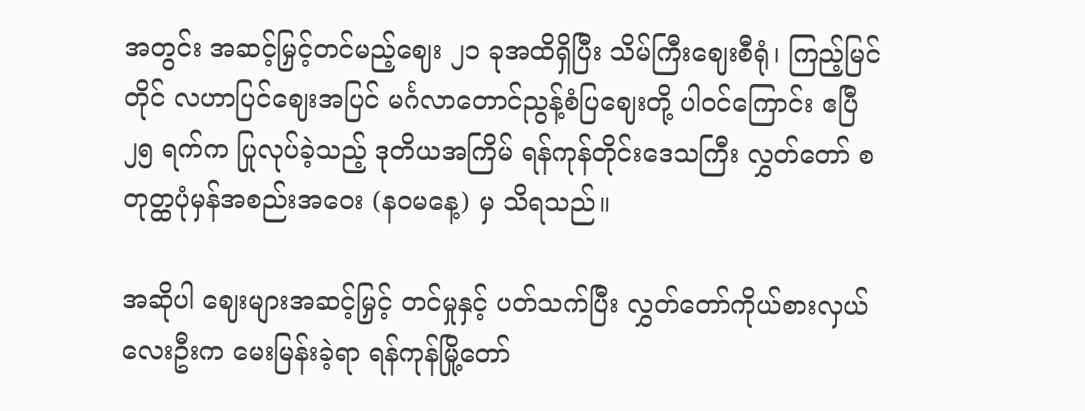အတွင်း အဆင့်မြှင့်တင်မည့်ဈေး ၂၁ ခုအထိရှိပြီး သိမ်ကြီးဈေးစီရုံ၊ ကြည့်မြင်တိုင် လဟာပြင်ဈေးအပြင် မင်္ဂလာတောင်ညွန့်စံပြဈေးတို့ ပါဝင်ကြောင်း ဧပြီ ၂၅ ရက်က ပြုလုပ်ခဲ့သည့် ဒုတိယအကြိမ် ရန်ကုန်တိုင်းဒေသကြီး လွှတ်တော် စတုတ္ထပုံမှန်အစည်းအဝေး (နဝမနေ့) မှ သိရသည်။

အဆိုပါ ဈေးများအဆင့်မြှင့် တင်မှုနှင့် ပတ်သက်ပြီး လွှတ်တော်ကိုယ်စားလှယ်လေးဦးက မေးမြန်းခဲ့ရာ ရန်ကုန်မြို့တော်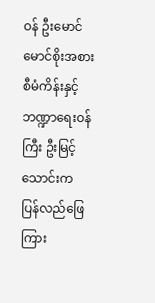ဝန် ဦးမောင်မောင်စိုးအစား စီမံကိန်းနှင့် ဘဏ္ဍာရေးဝန်ကြီး ဦးမြင့်သောင်းက ပြန်လည်ဖြေကြား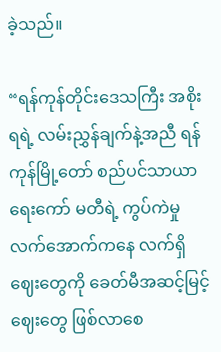ခဲ့သည်။

“ရန်ကုန်တိုင်းဒေသကြီး အစိုးရရဲ့ လမ်းညွှန်ချက်နဲ့အညီ ရန်ကုန်မြို့တော် စည်ပင်သာယာရေးကော် မတီရဲ့ ကွပ်ကဲမှု လက်အောက်ကနေ လက်ရှိဈေးတွေကို ခေတ်မီအဆင့်မြင့်ဈေးတွေ ဖြစ်လာစေ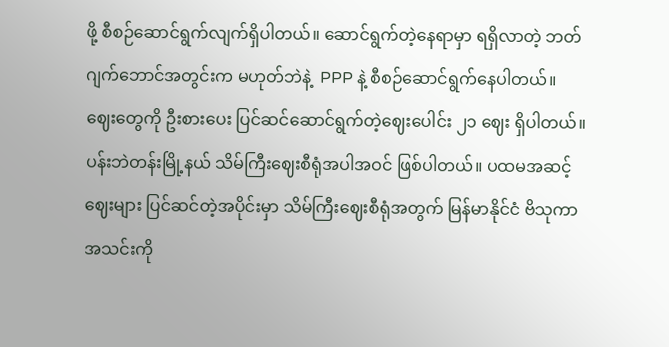ဖို့ စီစဉ်ဆောင်ရွက်လျက်ရှိပါတယ်။ ဆောင်ရွက်တဲ့နေရာမှာ ရရှိလာတဲ့ ဘတ်ဂျက်ဘောင်အတွင်းက မဟုတ်ဘဲနဲ့  PPP နဲ့ စီစဉ်ဆောင်ရွက်နေပါတယ်။ ဈေးတွေကို ဦးစားပေး ပြင်ဆင်ဆောင်ရွက်တဲ့ဈေးပေါင်း ၂၁ ဈေး ရှိပါတယ်။ ပန်းဘဲတန်းမြို့နယ် သိမ်ကြီးဈေးစီရုံအပါအဝင် ဖြစ်ပါတယ်။ ပထမအဆင့်ဈေးများ ပြင်ဆင်တဲ့အပိုင်းမှာ သိမ်ကြီးဈေးစီရုံအတွက် မြန်မာနိုင်ငံ ဗိသုကာအသင်းကို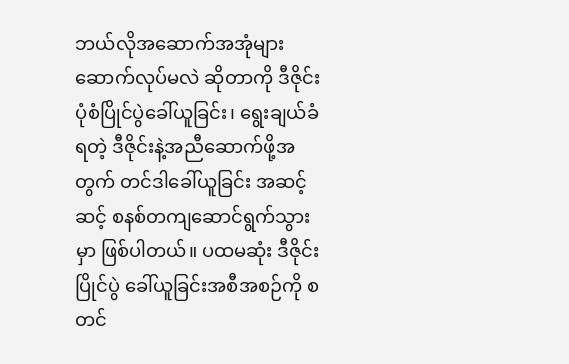ဘယ်လိုအဆောက်အအုံများ ဆောက်လုပ်မလဲ ဆိုတာကို ဒီဇိုင်းပုံစံပြိုင်ပွဲခေါ်ယူခြင်း၊ ရွေးချယ်ခံရတဲ့ ဒီဇိုင်းနဲ့အညီဆောက်ဖို့အတွက် တင်ဒါခေါ်ယူခြင်း အဆင့်ဆင့် စနစ်တကျဆောင်ရွက်သွားမှာ ဖြစ်ပါတယ်။ ပထမဆုံး ဒီဇိုင်းပြိုင်ပွဲ ခေါ်ယူခြင်းအစီအစဉ်ကို စတင်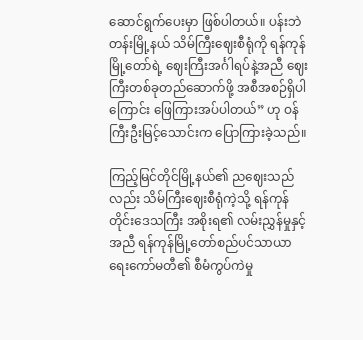ဆောင်ရွက်ပေးမှာ ဖြစ်ပါတယ်။ ပန်းဘဲတန်းမြို့နယ် သိမ်ကြီးဈေးစီရုံကို ရန်ကုန်မြို့တော်ရဲ့ ဈေးကြီးအင်္ဂါရပ်နဲ့အညီ ဈေးကြီးတစ်ခုတည်ဆောက်ဖို့ အစီအစဉ်ရှိပါကြောင်း ဖြေကြားအပ်ပါတယ်” ဟု ဝန်ကြီးဦးမြင့်သောင်းက ပြောကြားခဲ့သည်။

ကြည့်မြင်တိုင်မြို့နယ်၏ ညဈေးသည်လည်း သိမ်ကြီးဈေးစီရုံကဲ့သို့ ရန်ကုန်တိုင်းဒေသကြီး အစိုးရ၏ လမ်းညွှန်မှုနှင့်အညီ ရန်ကုန်မြို့တော်စည်ပင်သာယာ ရေးကော်မတီ၏ စီမံကွပ်ကဲမှု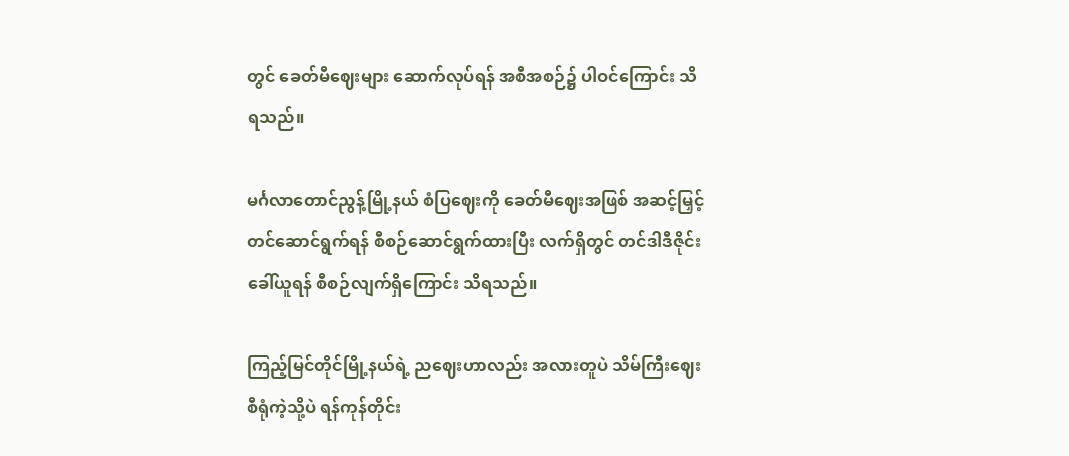တွင် ခေတ်မီဈေးများ ဆောက်လုပ်ရန် အစီအစဉ်၌ ပါဝင်ကြောင်း သိရသည်။

မင်္ဂလာတောင်ညွန့်မြို့နယ် စံပြဈေးကို ခေတ်မီဈေးအဖြစ် အဆင့်မြှင့်တင်ဆောင်ရွက်ရန် စီစဉ်ဆောင်ရွက်ထားပြီး လက်ရှိတွင် တင်ဒါဒီဇိုင်းခေါ်ယူရန် စီစဉ်လျက်ရှိကြောင်း သိရသည်။

ကြည့်မြင်တိုင်မြို့နယ်ရဲ့ ညဈေးဟာလည်း အလားတူပဲ သိမ်ကြီးဈေးစီရုံကဲ့သို့ပဲ ရန်ကုန်တိုင်း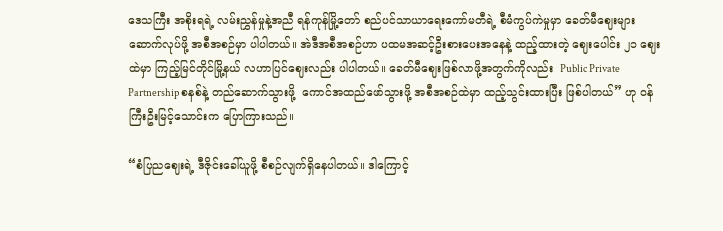ဒေသကြီး အစိုးရရဲ့ လမ်းညွှန်မှုနဲ့အညီ ရန်ကုန်မြို့တော် စည်ပင်သာယာရေးကော်မတီရဲ့ စီမံကွပ်ကဲမှုမှာ ခေတ်မီဈေးများဆောက်လုပ်ဖို့ အစီအစဉ်မှာ ပါပါတယ်။ အဲဒီအစီအစဉ်ဟာ ပထမအဆင့်ဦးစားပေးအနေနဲ့ ထည့်ထားတဲ့ ဈေးပေါင်း ၂၁ ဈေးထဲမှာ ကြည့်မြင်တိုင်မြို့နယ် လဟာပြင်ဈေးလည်း ပါပါတယ်။ ခေတ်မီဈေးဖြစ်လာဖို့အတွက်ကိုလည်း  Public Private Partnership စနစ်နဲ့ တည်ဆောက်သွားဖို့  ကောင်အထည်ဖော်သွားဖို့ အစီအစဉ်ထဲမှာ ထည့်သွင်းထားပြီး ဖြစ်ပါတယ်” ဟု ဝန်ကြီးဦးမြင့်သောင်းက ပြောကြားသည်။

“စံပြညဈေးရဲ့ ဒီဇိုင်းခေါ်ယူဖို့ စီစဉ်လျက်ရှိနေပါတယ်။ ဒါကြောင့်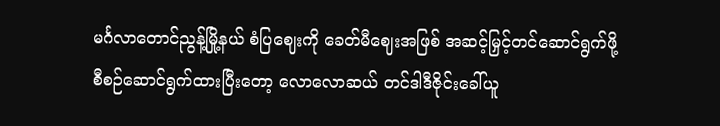မင်္ဂလာတောင်ညွန့်မြို့နယ် စံပြဈေးကို ခေတ်မီဈေးအဖြစ် အဆင့်မြှင့်တင်ဆောင်ရွက်ဖို့ စီစဉ်ဆောင်ရွက်ထားပြီးတော့ လောလောဆယ် တင်ဒါဒီဇိုင်းခေါ်ယူ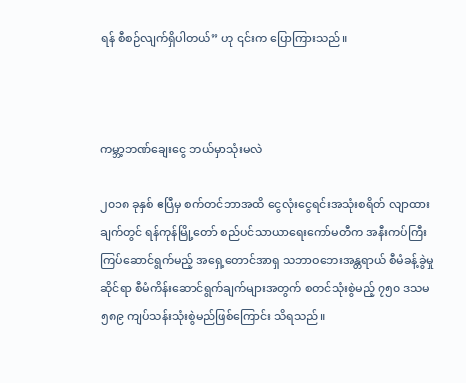ရန် စီစဉ်လျက်ရှိပါတယ်” ဟု ၎င်းက ပြောကြားသည်။



ကမ္ဘာ့ဘဏ်ချေးငွေ ဘယ်မှာသုံးမလဲ

၂၀၁၈ ခုနှစ် ဧပြီမှ စက်တင်ဘာအထိ ငွေလုံးငွေရင်းအသုံးစရိတ် လျာထားချက်တွင် ရန်ကုန်မြို့တော် စည်ပင်သာယာရေးကော်မတီက အနီးကပ်ကြီးကြပ်ဆောင်ရွက်မည့် အရှေ့တောင်အာရှ သဘာဝဘေးအန္တရာယ် စီမံခန့်ခွဲမှုဆိုင်ရာ စီမံကိန်းဆောင်ရွက်ချက်များအတွက် စတင်သုံးစွဲမည့် ၇၅၀ ဒသမ ၅၈၉ ကျပ်သန်းသုံးစွဲမည်ဖြစ်ကြောင်း သိရသည်။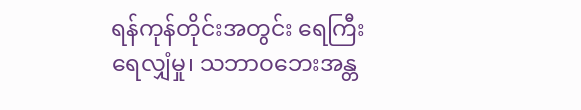ရန်ကုန်တိုင်းအတွင်း ရေကြီးရေလျှံမှု၊ သဘာဝဘေးအန္တ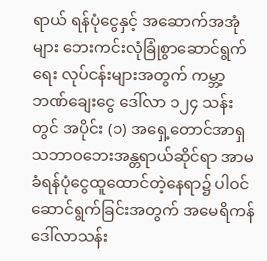ရာယ် ရန်ပုံငွေနှင့် အဆောက်အအုံများ ဘေးကင်းလုံခြုံစွာဆောင်ရွက်ရေး လုပ်ငန်းများအတွက် ကမ္ဘာ့ဘဏ်ချေးငွေ ဒေါ်လာ ၁၂၄ သန်းတွင် အပိုင်း (၁) အရှေ့တောင်အာရှ သဘာဝဘေးအန္တရာယ်ဆိုင်ရာ အာမခံရန်ပုံငွေထူထောင်တဲ့နေရာ၌ ပါဝင်ဆောင်ရွက်ခြင်းအတွက် အမေရိကန်ဒေါ်လာသန်း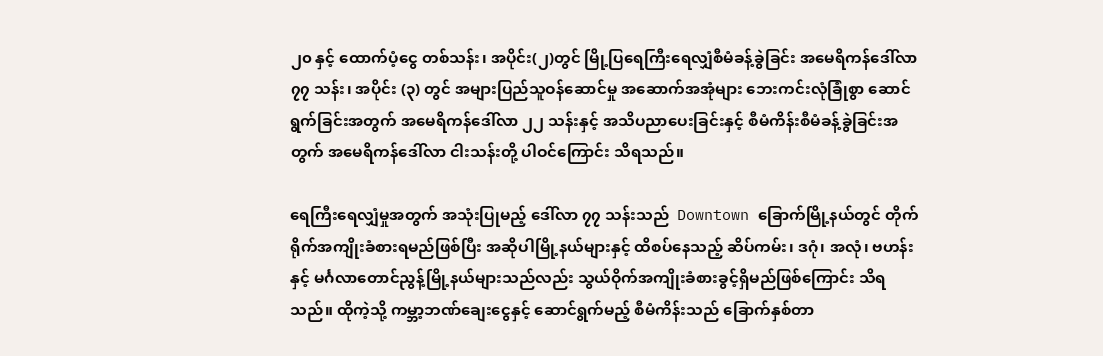၂၀ နှင့် ထောက်ပံ့ငွေ တစ်သန်း၊ အပိုင်း(၂)တွင် မြို့ပြရေကြီးရေလျှံစီမံခန့်ခွဲခြင်း အမေရိကန်ဒေါ်လာ ၇၇ သန်း၊ အပိုင်း (၃) တွင် အများပြည်သူဝန်ဆောင်မှု အဆောက်အအုံများ ဘေးကင်းလုံခြုံစွာ ဆောင်ရွက်ခြင်းအတွက် အမေရိကန်ဒေါ်လာ ၂၂ သန်းနှင့် အသိပညာပေးခြင်းနှင့် စီမံကိန်းစီမံခန့်ခွဲခြင်းအတွက် အမေရိကန်ဒေါ်လာ ငါးသန်းတို့ ပါဝင်ကြောင်း သိရသည်။

ရေကြီးရေလျှံမှုအတွက် အသုံးပြုမည့် ဒေါ်လာ ၇၇ သန်းသည်  Downtown ခြောက်မြို့နယ်တွင် တိုက်ရိုက်အကျိုးခံစားရမည်ဖြစ်ပြီး အဆိုပါမြို့နယ်များနှင့် ထိစပ်နေသည့် ဆိပ်ကမ်း၊ ဒဂုံ၊ အလုံ၊ ဗဟန်းနှင့် မင်္ဂလာတောင်ညွန့်မြို့နယ်များသည်လည်း သွယ်ဝိုက်အကျိုးခံစားခွင့်ရှိမည်ဖြစ်ကြောင်း သိရသည်။ ထိုကဲ့သို့ ကမ္ဘာ့ဘဏ်ချေးငွေနှင့် ဆောင်ရွက်မည့် စီမံကိန်းသည် ခြောက်နှစ်တာ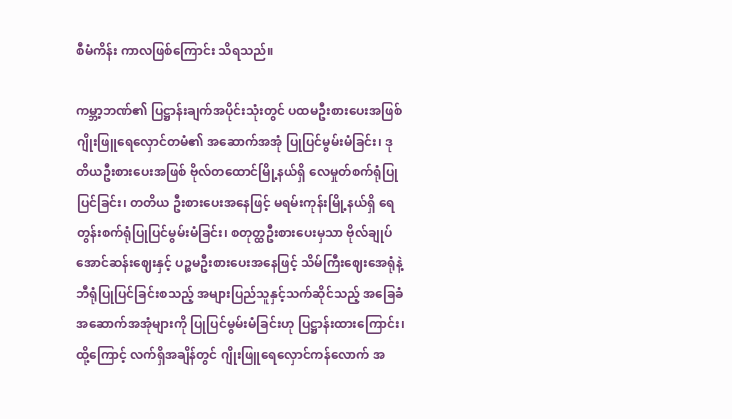စီမံကိန်း ကာလဖြစ်ကြောင်း သိရသည်။

ကမ္ဘာ့ဘဏ်၏ ပြဋ္ဌာန်းချက်အပိုင်းသုံးတွင် ပထမဦးစားပေးအဖြစ် ဂျိုးဖြူရေလှောင်တမံ၏ အဆောက်အအုံ ပြုပြင်မွမ်းမံခြင်း၊ ဒုတိယဦးစားပေးအဖြစ် ဗိုလ်တထောင်မြို့နယ်ရှိ လေမှုတ်စက်ရုံပြုပြင်ခြင်း၊ တတိယ ဦးစားပေးအနေဖြင့် မရမ်းကုန်းမြို့နယ်ရှိ ရေတွန်းစက်ရုံပြုပြင်မွမ်းမံခြင်း၊ စတုတ္ထဦးစားပေးမှသာ ဗိုလ်ချုပ်အောင်ဆန်းဈေးနှင့် ပဉ္စမဦးစားပေးအနေဖြင့် သိမ်ကြီးဈေးအေရုံနဲ့ ဘီရုံပြုပြင်ခြင်းစသည့် အများပြည်သူနှင့်သက်ဆိုင်သည့် အခြေခံအဆောက်အအုံများကို ပြုပြင်မွမ်းမံခြင်းဟု ပြဋ္ဌာန်းထားကြောင်း၊ ထို့ကြောင့် လက်ရှိအချိန်တွင် ဂျိုးဖြူရေလှောင်ကန်လောက် အ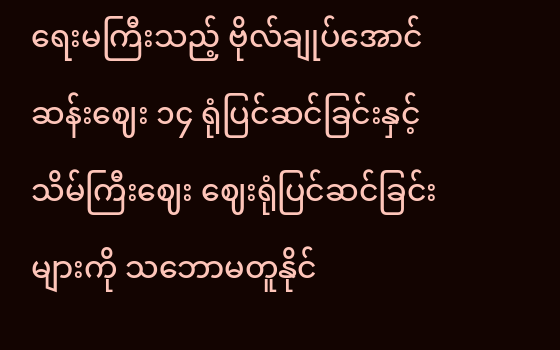ရေးမကြီးသည့် ဗိုလ်ချုပ်အောင်ဆန်းဈေး ၁၄ ရုံပြင်ဆင်ခြင်းနှင့် သိမ်ကြီးဈေး ဈေးရုံပြင်ဆင်ခြင်းများကို သဘောမတူနိုင်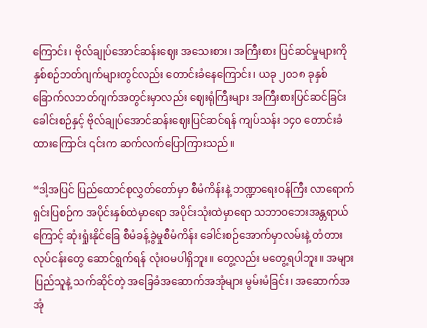ကြောင်း၊ ဗိုလ်ချုပ်အောင်ဆန်းဈေး အသေးစား၊ အကြီးစား ပြင်ဆင်မှုများကို နှစ်စဉ်ဘတ်ဂျက်များတွင်လည်း တောင်းခံနေကြောင်း၊ ယခု ၂၀၁၈ ခုနှစ် ခြောက်လဘတ်ဂျက်အတွင်းမှာလည်း ဈေးရုံကြီးများ အကြီးစားပြင်ဆင်ခြင်းခေါင်းစဉ်နှင့် ဗိုလ်ချုပ်အောင်ဆန်းဈေးပြင်ဆင်ရန် ကျပ်သန်း ၁၄၀ တောင်းခံထားကြောင်း ၎င်းက ဆက်လက်ပြောကြားသည်။

“ဒါ့အပြင် ပြည်ထောင်စုလွှတ်တော်မှာ စီမံကိန်းနဲ့ ဘဏ္ဍာရေးဝန်ကြီး လာရောက်ရှင်းပြစဉ်က အပိုင်းနှစ်ထဲမှာရော အပိုင်းသုံးထဲမှာရော သဘာဝဘေးအန္တရာယ်ကြောင့် ဆုံးရှုံးနိုင်ခြေ စီမံခန့်ခွဲမှုစီမံကိန်း ခေါင်းစဉ်အောက်မှာလမ်းနဲ့ တံတားလုပ်ငန်းတွေ ဆောင်ရွက်ရန် လုံးဝမပါရှိဘူး။ တွေ့လည်း မတွေ့ရပါဘူး။ အများပြည်သူနဲ့ သက်ဆိုင်တဲ့ အခြေခံအဆောက်အအုံများ မွမ်းမံခြင်း၊ အဆောက်အအုံ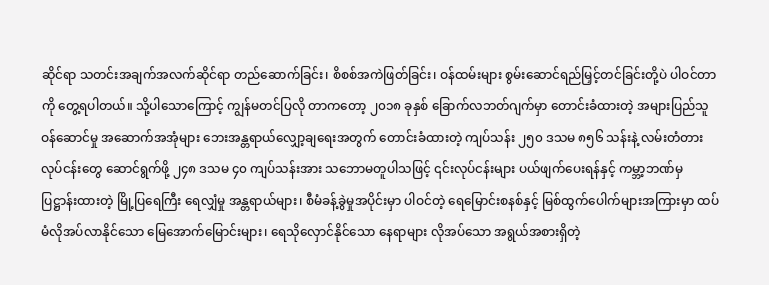ဆိုင်ရာ သတင်းအချက်အလက်ဆိုင်ရာ တည်ဆောက်ခြင်း၊ စိစစ်အကဲဖြတ်ခြင်း၊ ဝန်ထမ်းများ စွမ်းဆောင်ရည်မြှင့်တင်ခြင်းတို့ပဲ ပါဝင်တာကို တွေ့ရပါတယ်။ သို့ပါသောကြောင့် ကျွန်မတင်ပြလို တာကတော့ ၂၀၁၈ ခုနှစ် ခြောက်လဘတ်ဂျက်မှာ တောင်းခံထားတဲ့ အများပြည်သူဝန်ဆောင်မှု အဆောက်အအုံများ ဘေးအန္တရာယ်လျှော့ချရေးအတွက် တောင်းခံထားတဲ့ ကျပ်သန်း ၂၅၀ ဒသမ ၈၅၆ သန်းနဲ့ လမ်းတံတား လုပ်ငန်းတွေ ဆောင်ရွက်ဖို့ ၂၄၈ ဒသမ ၄၀ ကျပ်သန်းအား သဘောမတူပါသဖြင့် ၎င်းလုပ်ငန်းများ ပယ်ဖျက်ပေးရန်နှင့် ကမ္ဘာ့ဘဏ်မှ ပြဋ္ဌာန်းထားတဲ့ မြို့ပြရေကြီး ရေလျှံမှု အန္တရာယ်များ၊ စီမံခန့်ခွဲမှုအပိုင်းမှာ ပါဝင်တဲ့ ရေမြောင်းစနစ်နှင့် မြစ်ထွက်ပေါက်များအကြားမှာ ထပ်မံလိုအပ်လာနိုင်သော မြေအောက်မြောင်းများ၊ ရေသိုလှောင်နိုင်သော နေရာများ လိုအပ်သော အရွယ်အစားရှိတဲ့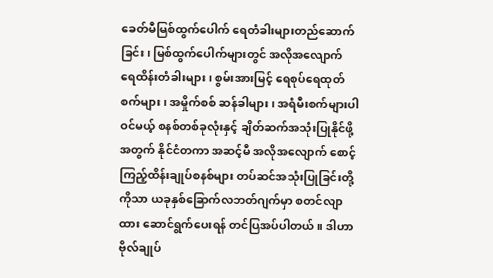ခေတ်မီမြစ်ထွက်ပေါက် ရေတံခါးများတည်ဆောက်ခြင်း၊ မြစ်ထွက်ပေါက်များတွင် အလိုအလျောက် ရေထိန်းတံခါးများ၊ စွမ်းအားမြင့် ရေစုပ်ရေထုတ်စက်များ၊ အမှိုက်စစ် ဆန်ခါများ၊ အရံမီးစက်များပါဝင်မယ့် စနစ်တစ်ခုလုံးနှင့် ချိတ်ဆက်အသုံးပြုနိုင်ဖို့အတွက် နိုင်ငံတကာ အဆင့်မီ အလိုအလျောက် စောင့်ကြည့်ထိန်းချုပ်စနစ်များ တပ်ဆင်အသုံးပြုခြင်းတို့ကိုသာ ယခုနှစ်ခြောက်လဘတ်ဂျက်မှာ စတင်လျာထား ဆောင်ရွက်ပေးရန် တင်ပြအပ်ပါတယ်။ ဒါဟာ ဗိုလ်ချုပ်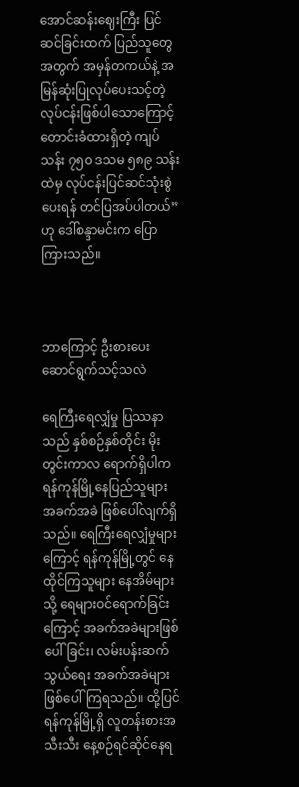အောင်ဆန်းဈေးကြီး ပြင်ဆင်ခြင်းထက် ပြည်သူတွေအတွက် အမှန်တကယ်နဲ့ အမြန်ဆုံးပြုလုပ်ပေးသင့်တဲ့ လုပ်ငန်းဖြစ်ပါသောကြောင့် တောင်းခံထားရှိတဲ့ ကျပ်သန်း ၇၅၀ ဒသမ ၅၈၉ သန်းထဲမှ လုပ်ငန်းပြင်ဆင်သုံးစွဲပေးရန် တင်ပြအပ်ပါတယ်” ဟု ဒေါ်စန္ဒာမင်းက ပြောကြားသည်။



ဘာကြောင့် ဦးစားပေးဆောင်ရွက်သင့်သလဲ

ရေကြီးရေလျှံမှု ပြဿနာသည် နှစ်စဉ်နှစ်တိုင်း မိုးတွင်းကာလ ရောက်ရှိပါက ရန်ကုန်မြို့နေပြည်သူများ အခက်အခဲ ဖြစ်ပေါ်လျက်ရှိသည်။ ရေကြီးရေလျှံမှုများကြောင့် ရန်ကုန်မြို့တွင် နေထိုင်ကြသူများ နေအိမ်များသို့ ရေများဝင်ရောက်ခြင်းကြောင့် အခက်အခဲများဖြစ်ပေါ်ခြင်း၊ လမ်းပန်းဆက်သွယ်ရေး အခက်အခဲများ ဖြစ်ပေါ်ကြရသည်။ ထို့ပြင် ရန်ကုန်မြို့ရှိ လူတန်းစားအသီးသီး နေ့စဉ်ရင်ဆိုင်နေရ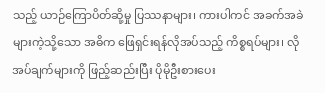သည့် ယာဉ်ကြောပိတ်ဆို့မှု ပြဿနာများ၊ ကားပါကင် အခက်အခဲများကဲ့သို့သော အဓိက ဖြေရှင်းရန်လိုအပ်သည့် ကိစ္စရပ်များ၊ လိုအပ်ချက်များကို ဖြည့်ဆည်းပြီး ပိုမိုဦးစားပေး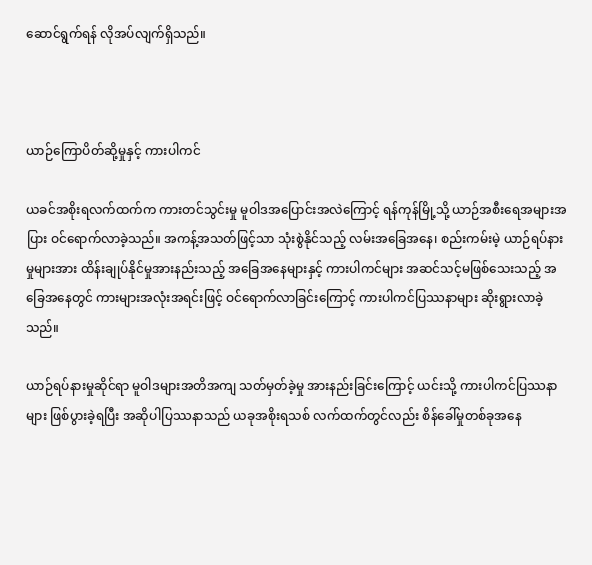ဆောင်ရွက်ရန် လိုအပ်လျက်ရှိသည်။



ယာဉ်ကြောပိတ်ဆို့မှုနှင့် ကားပါကင်

ယခင်အစိုးရလက်ထက်က ကားတင်သွင်းမှု မူဝါဒအပြောင်းအလဲကြောင့် ရန်ကုန်မြို့သို့ ယာဉ်အစီးရေအများအပြား ဝင်ရောက်လာခဲ့သည်။ အကန့်အသတ်ဖြင့်သာ သုံးစွဲနိုင်သည့် လမ်းအခြေအနေ၊ စည်းကမ်းမဲ့ ယာဉ်ရပ်နားမှုများအား ထိန်းချုပ်နိုင်မှုအားနည်းသည့် အခြေအနေများနှင့် ကားပါကင်များ အဆင်သင့်မဖြစ်သေးသည့် အခြေအနေတွင် ကားများအလုံးအရင်းဖြင့် ဝင်ရောက်လာခြင်းကြောင့် ကားပါကင်ပြဿနာများ ဆိုးရွားလာခဲ့သည်။

ယာဉ်ရပ်နားမှုဆိုင်ရာ မူဝါဒများအတိအကျ သတ်မှတ်ခဲ့မှု အားနည်းခြင်းကြောင့် ယင်းသို့ ကားပါကင်ပြဿနာများ ဖြစ်ပွားခဲ့ရပြီး အဆိုပါပြဿနာသည် ယခုအစိုးရသစ် လက်ထက်တွင်လည်း စိန်ခေါ်မှုတစ်ခုအနေ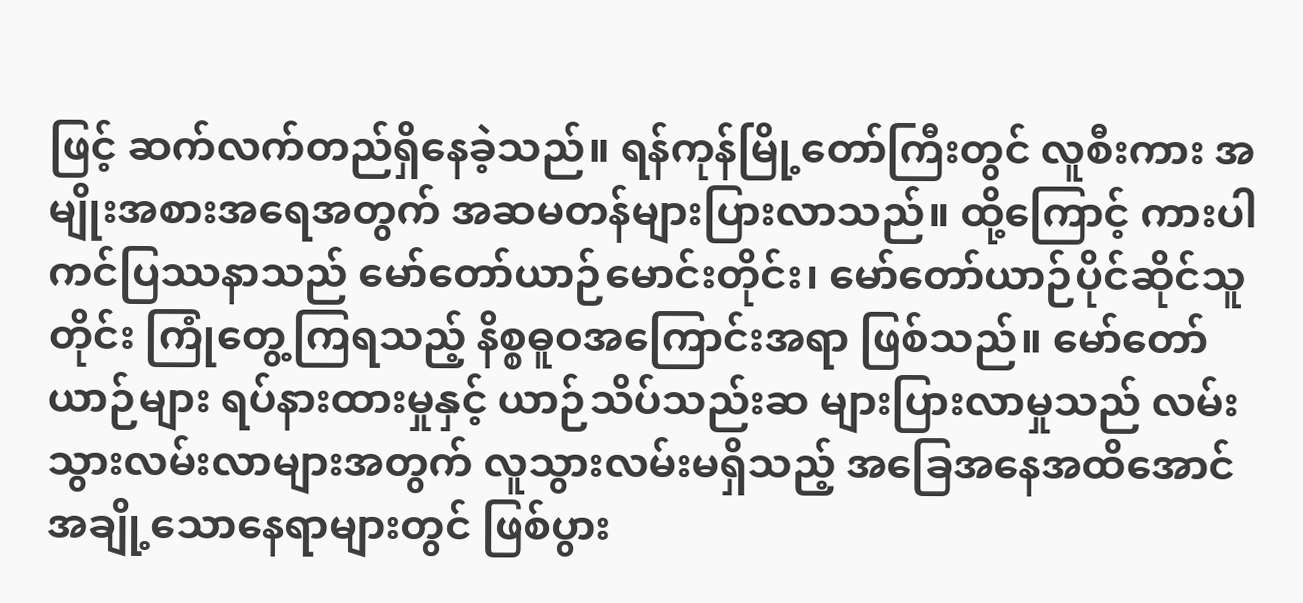ဖြင့် ဆက်လက်တည်ရှိနေခဲ့သည်။ ရန်ကုန်မြို့တော်ကြီးတွင် လူစီးကား အမျိုးအစားအရေအတွက် အဆမတန်များပြားလာသည်။ ထို့ကြောင့် ကားပါကင်ပြဿနာသည် မော်တော်ယာဉ်မောင်းတိုင်း၊ မော်တော်ယာဉ်ပိုင်ဆိုင်သူတိုင်း ကြုံတွေ့ကြရသည့် နိစ္စဓူဝအကြောင်းအရာ ဖြစ်သည်။ မော်တော်ယာဉ်များ ရပ်နားထားမှုနှင့် ယာဉ်သိပ်သည်းဆ များပြားလာမှုသည် လမ်းသွားလမ်းလာများအတွက် လူသွားလမ်းမရှိသည့် အခြေအနေအထိအောင် အချို့သောနေရာများတွင် ဖြစ်ပွား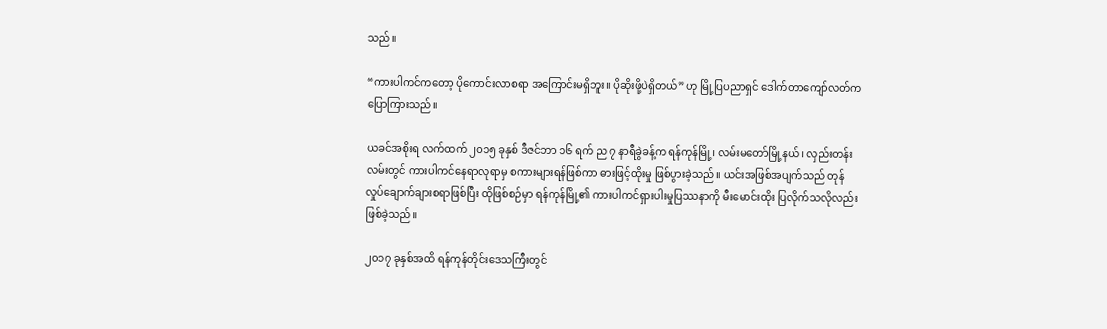သည်။

“ကားပါကင်ကတော့ ပိုကောင်းလာစရာ အကြောင်းမရှိဘူး။ ပိုဆိုးဖို့ပဲရှိတယ်” ဟု မြို့ပြပညာရှင် ဒေါက်တာကျော်လတ်က ပြောကြားသည်။

ယခင်အစိုးရ လက်ထက် ၂၀၁၅ ခုနှစ် ဒီဇင်ဘာ ၁၆ ရက် ည ၇ နာရီခွဲခန့်က ရန်ကုန်မြို့၊ လမ်းမတော်မြို့နယ်၊ လှည်းတန်းလမ်းတွင် ကားပါကင်နေရာလုရာမှ စကားများရန်ဖြစ်ကာ ဓားဖြင့်ထိုးမှု ဖြစ်ပွားခဲ့သည်။ ယင်းအဖြစ်အပျက်သည် တုန်လှုပ်ချောက်ချားစရာဖြစ်ပြီး ထိုဖြစ်စဉ်မှာ ရန်ကုန်မြို့၏ ကားပါကင်ရှားပါးမှုပြဿနာကို မီးမောင်းထိုး ပြလိုက်သလိုလည်း ဖြစ်ခဲ့သည်။

၂၀၁၇ ခုနှစ်အထိ ရန်ကုန်တိုင်းဒေသကြီးတွင်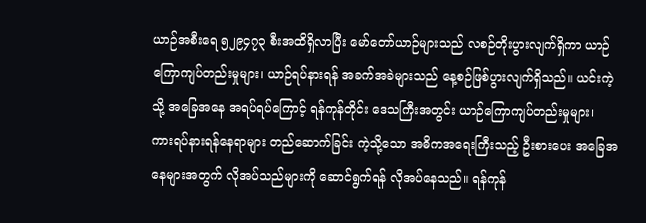ယာဉ်အစီးရေ ၅၂၉၄၇၃ စီးအထိရှိလာပြီး မော်တော်ယာဉ်များသည် လစဉ်တိုးပွားလျက်ရှိကာ ယာဉ်ကြောကျပ်တည်းမှုများ၊ ယာဉ်ရပ်နားရန် အခက်အခဲများသည် နေ့စဉ်ဖြစ်ပွားလျက်ရှိသည်။ ယင်းကဲ့သို့ အခြေအနေ အရပ်ရပ်ကြောင့် ရန်ကုန်တိုင်း ဒေသကြီးအတွင်း ယာဉ်ကြောကျပ်တည်းမှုများ၊ ကားရပ်နားရန်နေရာများ တည်ဆောက်ခြင်း ကဲ့သို့သော အဓိကအရေးကြီးသည့် ဦးစားပေး အခြေအနေများအတွက် လိုအပ်သည်များကို ဆောင်ရွက်ရန် လိုအပ်နေသည်။ ရန်ကုန်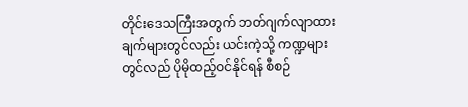တိုင်းဒေသကြီးအတွက် ဘတ်ဂျက်လျာထားချက်များတွင်လည်း ယင်းကဲ့သို့ ကဏ္ဍများတွင်လည် ပိုမိုထည့်ဝင်နိုင်ရန် စီစဉ်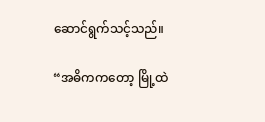ဆောင်ရွက်သင့်သည်။

“အဓိကကတော့ မြို့ထဲ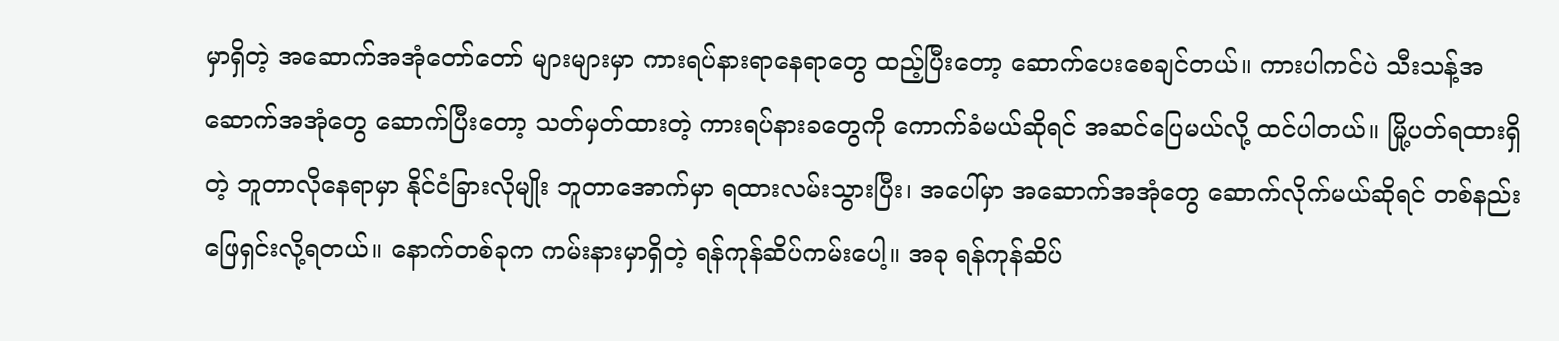မှာရှိတဲ့ အဆောက်အအုံတော်တော် များများမှာ ကားရပ်နားရာနေရာတွေ ထည့်ပြီးတော့ ဆောက်ပေးစေချင်တယ်။ ကားပါကင်ပဲ သီးသန့်အဆောက်အအုံတွေ ဆောက်ပြီးတော့ သတ်မှတ်ထားတဲ့ ကားရပ်နားခတွေကို ကောက်ခံမယ်ဆိုရင် အဆင်ပြေမယ်လို့ ထင်ပါတယ်။ မြို့ပတ်ရထားရှိတဲ့ ဘူတာလိုနေရာမှာ နိုင်ငံခြားလိုမျိုး ဘူတာအောက်မှာ ရထားလမ်းသွားပြီး၊ အပေါ်မှာ အဆောက်အအုံတွေ ဆောက်လိုက်မယ်ဆိုရင် တစ်နည်းဖြေရှင်းလို့ရတယ်။ နောက်တစ်ခုက ကမ်းနားမှာရှိတဲ့ ရန်ကုန်ဆိပ်ကမ်းပေါ့။ အခု ရန်ကုန်ဆိပ်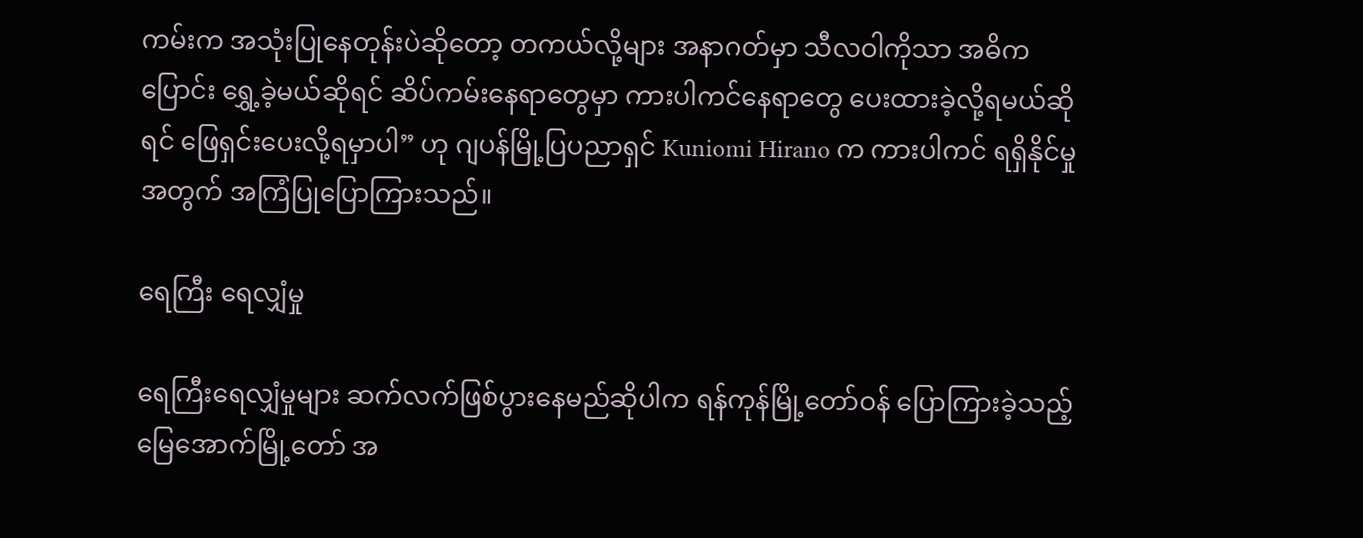ကမ်းက အသုံးပြုနေတုန်းပဲဆိုတော့ တကယ်လို့များ အနာဂတ်မှာ သီလဝါကိုသာ အဓိကပြောင်း ရွှေ့ခဲ့မယ်ဆိုရင် ဆိပ်ကမ်းနေရာတွေမှာ ကားပါကင်နေရာတွေ ပေးထားခဲ့လို့ရမယ်ဆိုရင် ဖြေရှင်းပေးလို့ရမှာပါ” ဟု ဂျပန်မြို့ပြပညာရှင် Kuniomi Hirano က ကားပါကင် ရရှိနိုင်မှုအတွက် အကြံပြုပြောကြားသည်။

ရေကြီး ရေလျှံမှု

ရေကြီးရေလျှံမှုများ ဆက်လက်ဖြစ်ပွားနေမည်ဆိုပါက ရန်ကုန်မြို့တော်ဝန် ပြောကြားခဲ့သည့် မြေအောက်မြို့တော် အ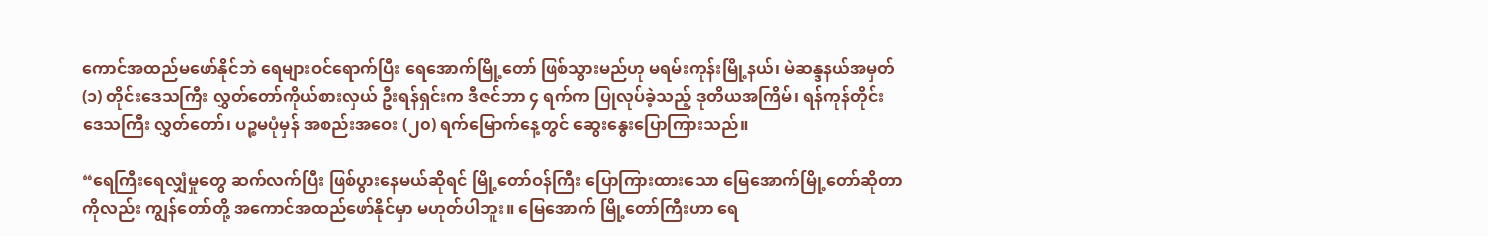ကောင်အထည်မဖော်နိုင်ဘဲ ရေများဝင်ရောက်ပြီး ရေအောက်မြို့တော် ဖြစ်သွားမည်ဟု မရမ်းကုန်းမြို့နယ်၊ မဲဆန္ဒနယ်အမှတ် (၁) တိုင်းဒေသကြီး လွှတ်တော်ကိုယ်စားလှယ် ဦးရန်ရှင်းက ဒီဇင်ဘာ ၄ ရက်က ပြုလုပ်ခဲ့သည့် ဒုတိယအကြိမ်၊ ရန်ကုန်တိုင်းဒေသကြီး လွှတ်တော်၊ ပဉ္စမပုံမှန် အစည်းအဝေး (၂၀) ရက်မြောက်နေ့တွင် ဆွေးနွေးပြောကြားသည်။

“ရေကြီးရေလျှံမှုတွေ ဆက်လက်ပြီး ဖြစ်ပွားနေမယ်ဆိုရင် မြို့တော်ဝန်ကြီး ပြောကြားထားသော မြေအောက်မြို့တော်ဆိုတာကိုလည်း ကျွန်တော်တို့ အကောင်အထည်ဖော်နိုင်မှာ မဟုတ်ပါဘူး။ မြေအောက် မြို့တော်ကြီးဟာ ရေ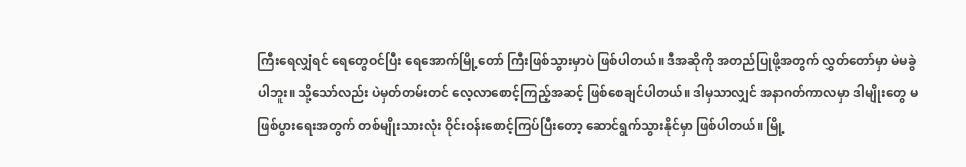ကြီးရေလျှံရင် ရေတွေဝင်ပြီး ရေအောက်မြို့တော် ကြီးဖြစ်သွားမှာပဲ ဖြစ်ပါတယ်။ ဒီအဆိုကို အတည်ပြုဖို့အတွက် လွှတ်တော်မှာ မဲမခွဲပါဘူး။ သို့သော်လည်း ပဲမှတ်တမ်းတင် လေ့လာစောင့်ကြည့်အဆင့် ဖြစ်စေချင်ပါတယ်။ ဒါမှသာလျှင် အနာဂတ်ကာလမှာ ဒါမျိုးတွေ မဖြစ်ပွားရေးအတွက် တစ်မျိုးသားလုံး ဝိုင်းဝန်းစောင့်ကြပ်ပြီးတော့ ဆောင်ရွက်သွားနိုင်မှာ ဖြစ်ပါတယ်။ မြို့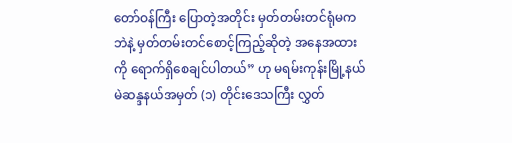တော်ဝန်ကြီး ပြောတဲ့အတိုင်း မှတ်တမ်းတင်ရုံမကဘဲနဲ့ မှတ်တမ်းတင်စောင့်ကြည့်ဆိုတဲ့ အနေအထားကို ရောက်ရှိစေချင်ပါတယ်” ဟု မရမ်းကုန်းမြို့နယ် မဲဆန္ဒနယ်အမှတ် (၁) တိုင်းဒေသကြီး လွှတ်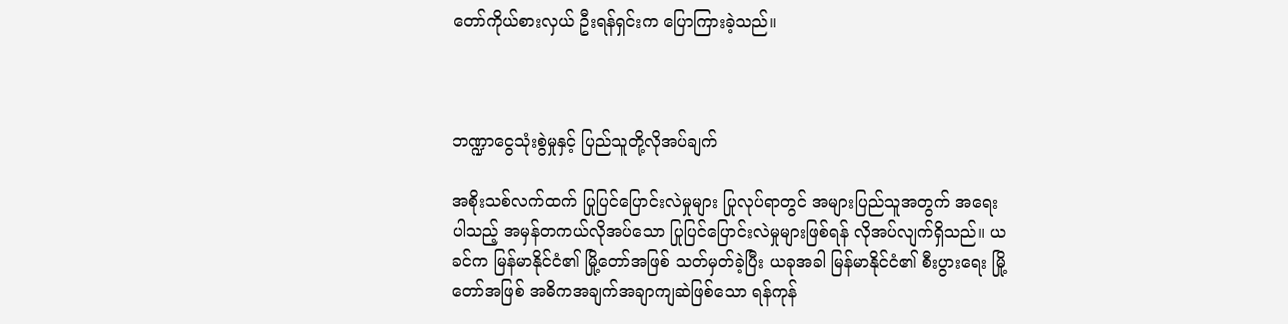တော်ကိုယ်စားလှယ် ဦးရန်ရှင်းက ပြောကြားခဲ့သည်။



ဘဏ္ဍာငွေသုံးစွဲမှုနှင့် ပြည်သူတို့လိုအပ်ချက်

အစိုးသစ်လက်ထက် ပြုပြင်ပြောင်းလဲမှုများ ပြုလုပ်ရာတွင် အများပြည်သူအတွက် အရေးပါသည့် အမှန်တကယ်လိုအပ်သော ပြုပြင်ပြောင်းလဲမှုများဖြစ်ရန် လိုအပ်လျက်ရှိသည်။ ယခင်က မြန်မာနိုင်ငံ၏ မြို့တော်အဖြစ် သတ်မှတ်ခဲ့ပြီး ယခုအခါ မြန်မာနိုင်ငံ၏ စီးပွားရေး မြို့တော်အဖြစ် အဓိကအချက်အချာကျဆဲဖြစ်သော ရန်ကုန်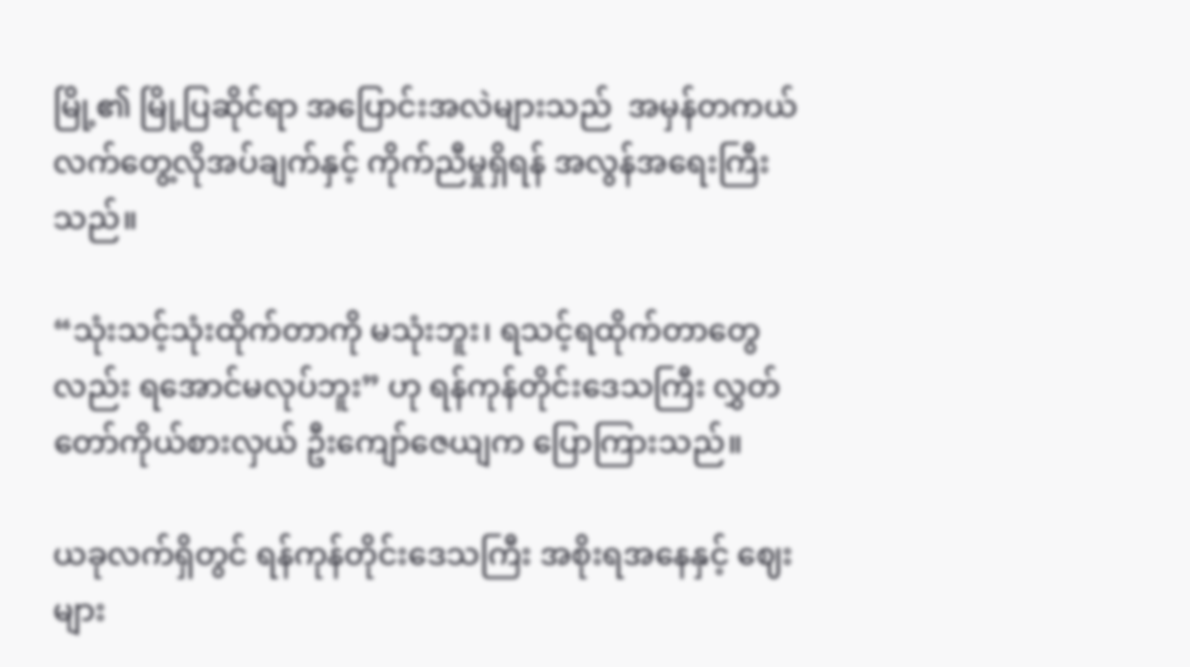မြို့၏ မြို့ပြဆိုင်ရာ အပြောင်းအလဲများသည်  အမှန်တကယ် လက်တွေ့လိုအပ်ချက်နှင့် ကိုက်ညီမှုရှိရန် အလွန်အရေးကြီးသည်။

“သုံးသင့်သုံးထိုက်တာကို မသုံးဘူး၊ ရသင့်ရထိုက်တာတွေလည်း ရအောင်မလုပ်ဘူး” ဟု ရန်ကုန်တိုင်းဒေသကြီး လွှတ်တော်ကိုယ်စားလှယ် ဦးကျော်ဇေယျက ပြောကြားသည်။

ယခုလက်ရှိတွင် ရန်ကုန်တိုင်းဒေသကြီး အစိုးရအနေနှင့် ဈေးများ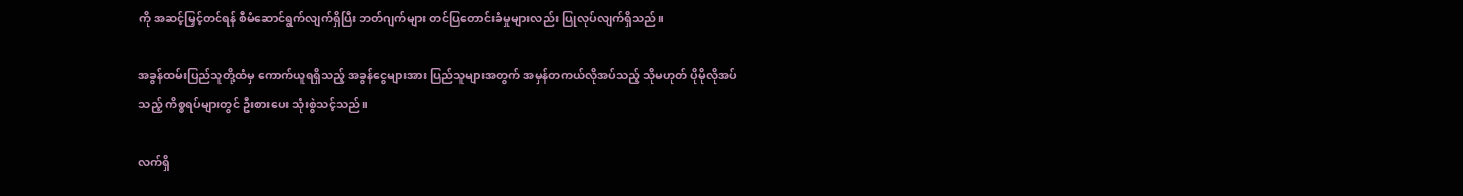ကို အဆင့်မြှင့်တင်ရန် စီမံဆောင်ရွက်လျက်ရှိပြီး ဘတ်ဂျက်များ တင်ပြတောင်းခံမှုများလည်း ပြုလုပ်လျက်ရှိသည်။

အခွန်ထမ်းပြည်သူတို့ထံမှ ကောက်ယူရရှိသည့် အခွန်ငွေများအား ပြည်သူများအတွက် အမှန်တကယ်လိုအပ်သည့် သိုမဟုတ် ပိုမိုလိုအပ်သည့် ကိစ္စရပ်များတွင် ဦးစားပေး သုံးစွဲသင့်သည်။

လက်ရှိ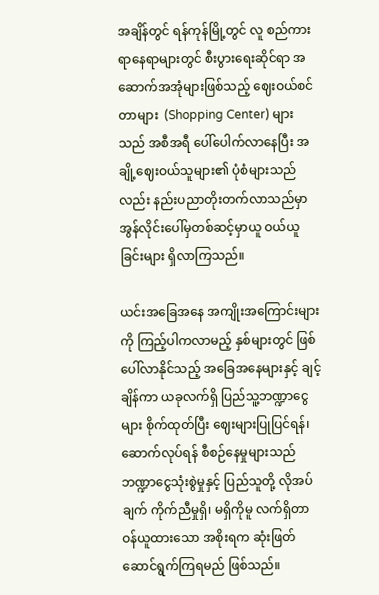အချိန်တွင် ရန်ကုန်မြို့တွင် လူ စည်ကားရာနေရာများတွင် စီးပွားရေးဆိုင်ရာ အဆောက်အအုံများဖြစ်သည့် ဈေးဝယ်စင်တာများ  (Shopping Center) များသည် အစီအရီ ပေါ်ပေါက်လာနေပြီး အချို့ဈေးဝယ်သူများ၏ ပုံစံများသည်လည်း နည်းပညာတိုးတက်လာသည်မှာ အွန်လိုင်းပေါ်မှတစ်ဆင့်မှာယူ ဝယ်ယူခြင်းများ ရှိလာကြသည်။

ယင်းအခြေအနေ အကျိုးအကြောင်းများကို ကြည့်ပါကလာမည့် နှစ်များတွင် ဖြစ်ပေါ်လာနိုင်သည့် အခြေအနေများနှင့် ချင့်ချိန်ကာ ယခုလက်ရှိ ပြည်သူ့ဘဏ္ဍာငွေများ စိုက်ထုတ်ပြီး ဈေးများပြုပြင်ရန်၊ ဆောက်လုပ်ရန် စီစဉ်နေမှုများသည် ဘဏ္ဍာငွေသုံးစွဲမှုနှင့် ပြည်သူတို့ လိုအပ်ချက် ကိုက်ညီမှုရှိ၊ မရှိကိုမူ လက်ရှိတာဝန်ယူထားသော အစိုးရက ဆုံးဖြတ်ဆောင်ရွက်ကြရမည် ဖြစ်သည်။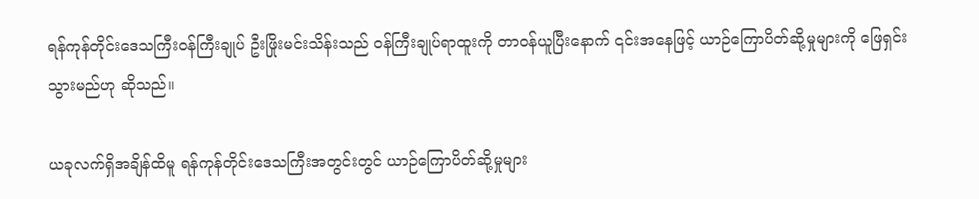ရန်ကုန်တိုင်းဒေသကြီးဝန်ကြီးချုပ် ဦးဖြိုးမင်းသိန်းသည် ဝန်ကြီးချုပ်ရာထူးကို တာဝန်ယူပြီးနောက် ၎င်းအနေဖြင့် ယာဉ်ကြောပိတ်ဆို့မှုများကို ဖြေရှင်းသွားမည်ဟု ဆိုသည်။

ယခုလက်ရှိအချိန်ထိမူ ရန်ကုန်တိုင်းဒေသကြီးအတွင်းတွင် ယာဉ်ကြောပိတ်ဆို့မှုများ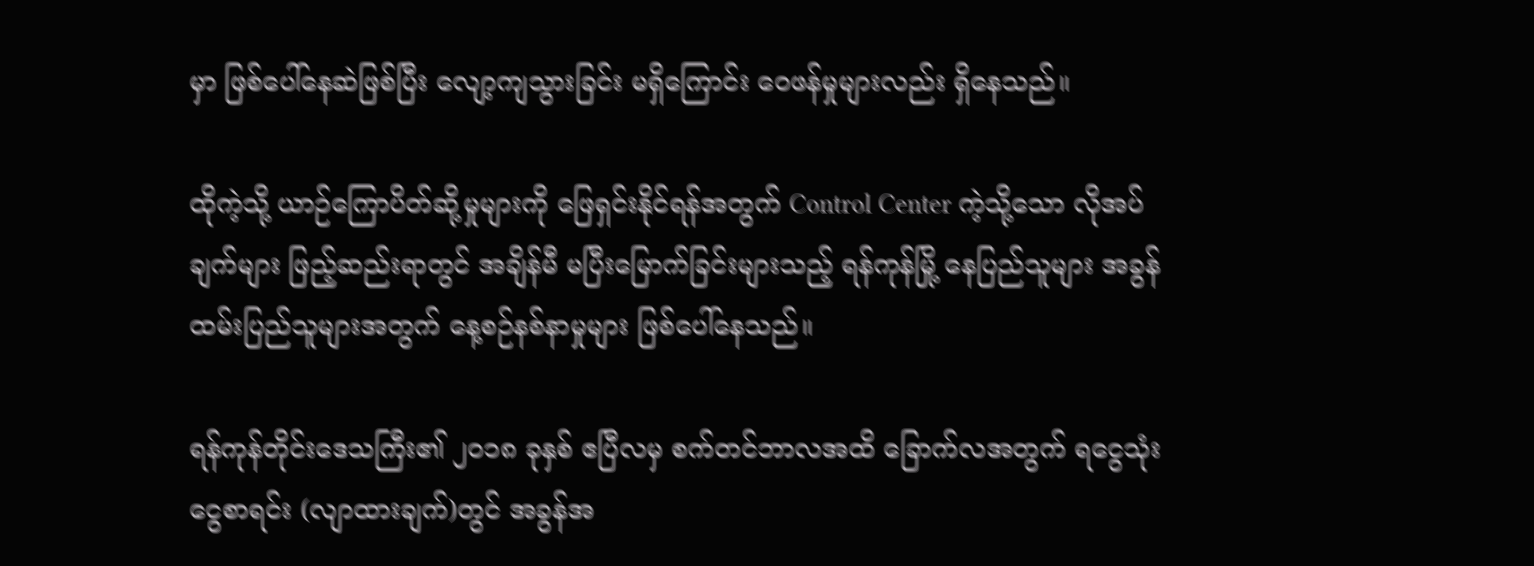မှာ ဖြစ်ပေါ်နေဆဲဖြစ်ပြီး လျော့ကျသွားခြင်း မရှိကြောင်း ဝေဖန်မှုများလည်း ရှိနေသည်။

ထိုကဲ့သို့ ယာဉ်ကြောပိတ်ဆို့မှုများကို ဖြေရှင်းနိုင်ရန်အတွက် Control Center ကဲ့သို့သော လိုအပ်ချက်များ ဖြည့်ဆည်းရာတွင် အချိန်မီ မပြီးမြောက်ခြင်းများသည့် ရန်ကုန်မြို့ နေပြည်သူများ အခွန်ထမ်းပြည်သူများအတွက် နေ့စဉ်နစ်နာမှုများ ဖြစ်ပေါ်နေသည်။

ရန်ကုန်တိုင်းဒေသကြီး၏ ၂၀၁၈ ခုနှစ် ဧပြီလမှ စက်တင်ဘာလအထိ ခြောက်လအတွက် ရငွေသုံးငွေစာရင်း (လျာထားချက်)တွင် အခွန်အ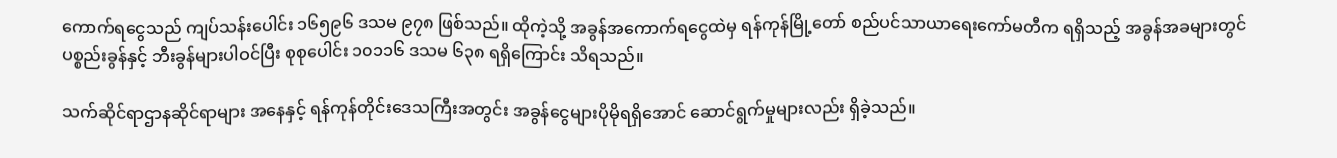ကောက်ရငွေသည် ကျပ်သန်းပေါင်း ၁၆၅၉၆ ဒသမ ၉၇၈ ဖြစ်သည်။ ထိုကဲ့သို့ အခွန်အကောက်ရငွေထဲမှ ရန်ကုန်မြို့တော် စည်ပင်သာယာရေးကော်မတီက ရရှိသည့် အခွန်အခများတွင် ပစ္စည်းခွန်နှင့် ဘီးခွန်များပါဝင်ပြီး စုစုပေါင်း ၁၀၁၁၆ ဒသမ ၆၃၈ ရရှိကြောင်း သိရသည်။

သက်ဆိုင်ရာဌာနဆိုင်ရာများ အနေနှင့် ရန်ကုန်တိုင်းဒေသကြီးအတွင်း အခွန်ငွေများပိုမိုရရှိအောင် ဆောင်ရွက်မှုများလည်း ရှိခဲ့သည်။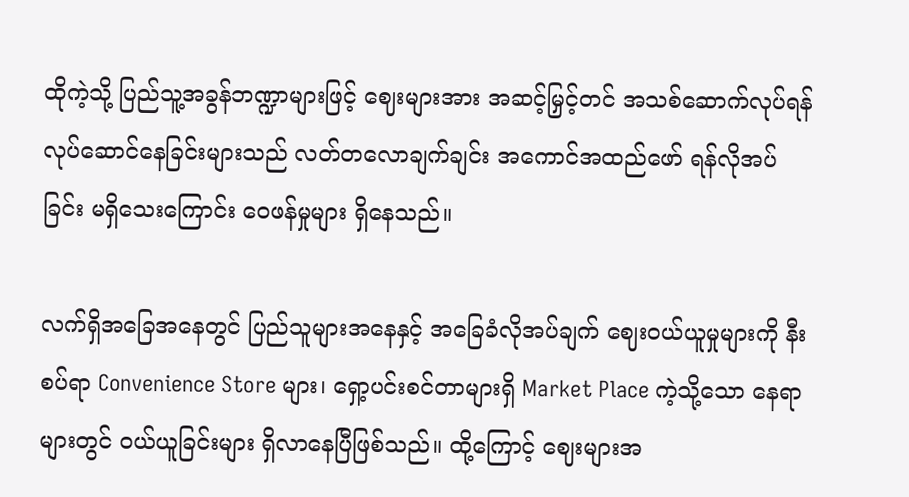ထိုကဲ့သို့ ပြည်သူ့အခွန်ဘဏ္ဍာများဖြင့် ဈေးများအား အဆင့်မြှင့်တင် အသစ်ဆောက်လုပ်ရန် လုပ်ဆောင်နေခြင်းများသည် လတ်တလောချက်ချင်း အကောင်အထည်ဖော် ရန်လိုအပ်ခြင်း မရှိသေးကြောင်း ဝေဖန်မှုများ ရှိနေသည်။

လက်ရှိအခြေအနေတွင် ပြည်သူများအနေနှင့် အခြေခံလိုအပ်ချက် ဈေးဝယ်ယူမှုများကို နီးစပ်ရာ Convenience Store များ၊ ရှော့ပင်းစင်တာများရှိ Market Place ကဲ့သို့သော နေရာများတွင် ဝယ်ယူခြင်းများ ရှိလာနေပြီဖြစ်သည်။ ထို့ကြောင့် ဈေးများအ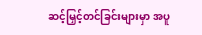ဆင့်မြှင့်တင်ခြင်းများမှာ အပူ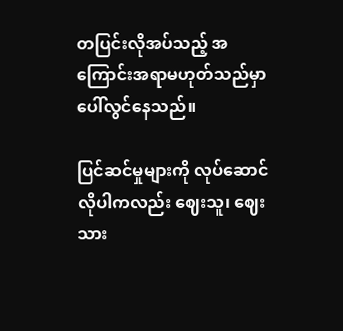တပြင်းလိုအပ်သည့် အကြောင်းအရာမဟုတ်သည်မှာ ပေါ်လွင်နေသည်။

ပြင်ဆင်မှုများကို လုပ်ဆောင်လိုပါကလည်း ဈေးသူ၊ ဈေးသား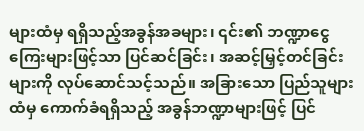များထံမှ ရရှိသည့်အခွန်အခများ၊ ၎င်း၏ ဘဏ္ဍာငွေကြေးများဖြင့်သာ ပြင်ဆင်ခြင်း၊ အဆင့်မြှင့်တင်ခြင်းများကို လုပ်ဆောင်သင့်သည်။ အခြားသော ပြည်သူများထံမှ ကောက်ခံရရှိသည့် အခွန်ဘဏ္ဍာများဖြင့် ပြင်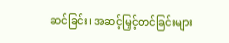ဆင်ခြင်း၊ အဆင့်မြှင့်တင်ခြင်းများ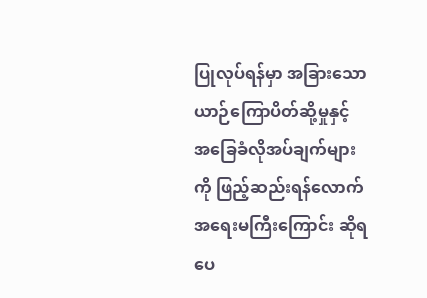ပြုလုပ်ရန်မှာ အခြားသော ယာဉ်ကြောပိတ်ဆို့မှုနှင့် အခြေခံလိုအပ်ချက်များကို ဖြည့်ဆည်းရန်လောက် အရေးမကြီးကြောင်း ဆိုရပေ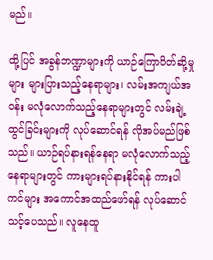မည်။

ထို့ပြင် အခွန်ဘဏ္ဍာများကို ယာဉ်ကြောပိတ်ဆို့မှုများ များပြားသည့်နေရာများ၊ လမ်းအကျယ်အဝန်း မလုံလောက်သည့်နေရာများတွင် လမ်းချဲ့ထွင်ခြင်းများကို လုပ်ဆောင်ရန် လိုအပ်မည်ဖြစ်သည်။ ယာဉ်ရပ်နားရန်နေရာ မလုံလောက်သည့် နေရာများတွင် ကားများရပ်နားနိုင်ရန် ကားပါကင်များ အကောင်အထည်ဖော်ရန် လုပ်ဆောင်သင့်ပေသည်။ လူနေထူ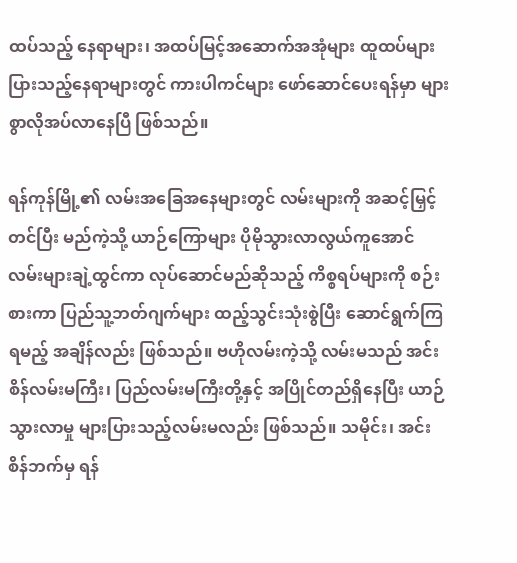ထပ်သည့် နေရာများ၊ အထပ်မြင့်အဆောက်အအုံများ ထူထပ်များပြားသည့်နေရာများတွင် ကားပါကင်များ ဖော်ဆောင်ပေးရန်မှာ များစွာလိုအပ်လာနေပြီ ဖြစ်သည်။

ရန်ကုန်မြို့၏ လမ်းအခြေအနေများတွင် လမ်းများကို အဆင့်မြှင့်တင်ပြီး မည်ကဲ့သို့ ယာဉ်ကြောများ ပိုမိုသွားလာလွယ်ကူအောင် လမ်းများချဲ့ထွင်ကာ လုပ်ဆောင်မည်ဆိုသည့် ကိစ္စရပ်များကို စဉ်းစားကာ ပြည်သူ့ဘတ်ဂျက်များ ထည့်သွင်းသုံးစွဲပြီး ဆောင်ရွက်ကြရမည့် အချိန်လည်း ဖြစ်သည်။ ဗဟိုလမ်းကဲ့သို့ လမ်းမသည် အင်းစိန်လမ်းမကြီး၊ ပြည်လမ်းမကြီးတို့နှင့် အပြိုင်တည်ရှိနေပြီး ယာဉ်သွားလာမှု များပြားသည့်လမ်းမလည်း ဖြစ်သည်။ သမိုင်း၊ အင်းစိန်ဘက်မှ ရန်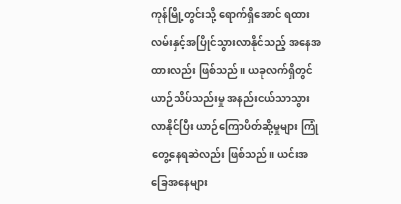ကုန်မြို့တွင်းသို့ ရောက်ရှိအောင် ရထားလမ်းနှင့်အပြိုင်သွားလာနိုင်သည့် အနေအထားလည်း ဖြစ်သည်။ ယခုလက်ရှိတွင် ယာဉ်သိပ်သည်းမှု အနည်းငယ်သာသွားလာနိုင်ပြီး ယာဉ်ကြောပိတ်ဆို့မှုများ ကြုံတွေ့နေရဆဲလည်း ဖြစ်သည်။ ယင်းအခြေအနေများ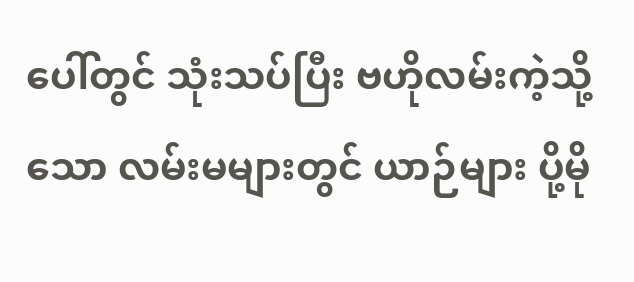ပေါ်တွင် သုံးသပ်ပြီး ဗဟိုလမ်းကဲ့သို့သော လမ်းမများတွင် ယာဉ်များ ပို့မို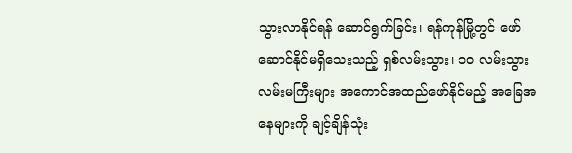သွားလာနိုင်ရန် ဆောင်ရွက်ခြင်း၊ ရန်ကုန်မြို့တွင် ဖော်ဆောင်နိုင်မရှိသေးသည့် ရှစ်လမ်းသွား၊ ၁၀ လမ်းသွားလမ်းမကြီးများ အကောင်အထည်ဖော်နိုင်မည့် အခြေအနေများကို ချင့်ချိန်သုံး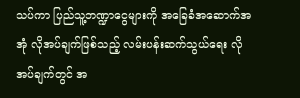သပ်ကာ ပြည်သူ့ဘဏ္ဍာငွေများကို အခြေခံအဆောက်အအုံ လိုအပ်ချက်ဖြစ်သည့် လမ်းပန်းဆက်သွယ်ရေး လိုအပ်ချက်တွင် အ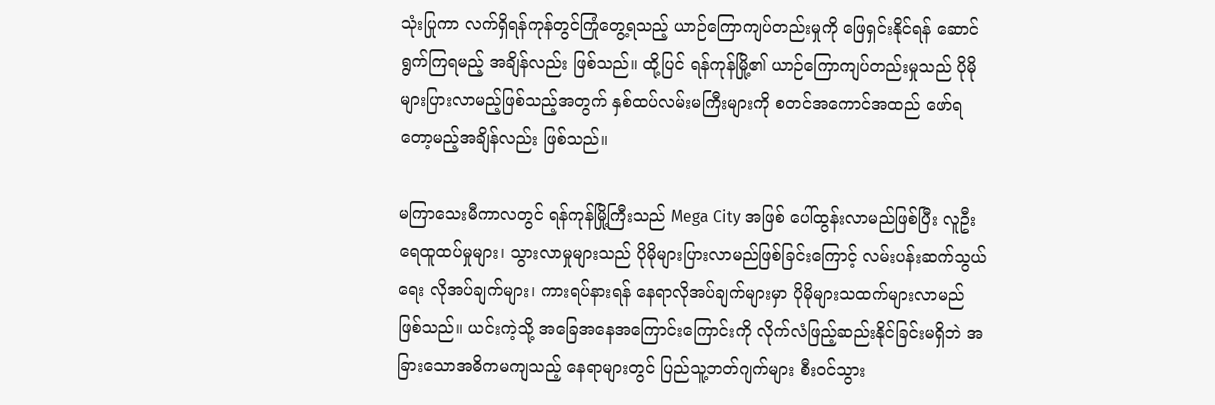သုံးပြုကာ လက်ရှိရန်ကုန်တွင်ကြုံတွေ့ရသည့် ယာဉ်ကြောကျပ်တည်းမှုကို ဖြေရှင်းနိုင်ရန် ဆောင်ရွက်ကြရမည့် အချိန်လည်း ဖြစ်သည်။ ထို့ပြင် ရန်ကုန်မြို့၏ ယာဉ်ကြောကျပ်တည်းမှုသည် ပိုမိုများပြားလာမည့်ဖြစ်သည့်အတွက် နှစ်ထပ်လမ်းမကြီးများကို စတင်အကောင်အထည် ဖော်ရတော့မည့်အချိန်လည်း ဖြစ်သည်။

မကြာသေးမီကာလတွင် ရန်ကုန်မြို့ကြီးသည် Mega City အဖြစ် ပေါ်ထွန်းလာမည်ဖြစ်ပြီး လူဦးရေထူထပ်မှုများ၊ သွားလာမှုများသည် ပိုမိုများပြားလာမည်ဖြစ်ခြင်းကြောင့် လမ်းပန်းဆက်သွယ်ရေး လိုအပ်ချက်များ၊ ကားရပ်နားရန် နေရာလိုအပ်ချက်များမှာ ပိုမိုများသထက်များလာမည် ဖြစ်သည်။ ယင်းကဲ့သို့ အခြေအနေအကြောင်းကြောင်းကို လိုက်လံဖြည့်ဆည်းနိုင်ခြင်းမရှိဘဲ အခြားသောအဓိကမကျသည့် နေရာများတွင် ပြည်သူ့ဘတ်ဂျက်များ စီးဝင်သွား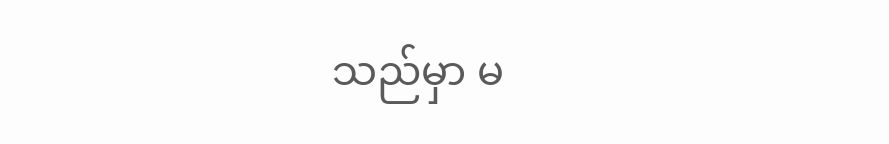သည်မှာ မ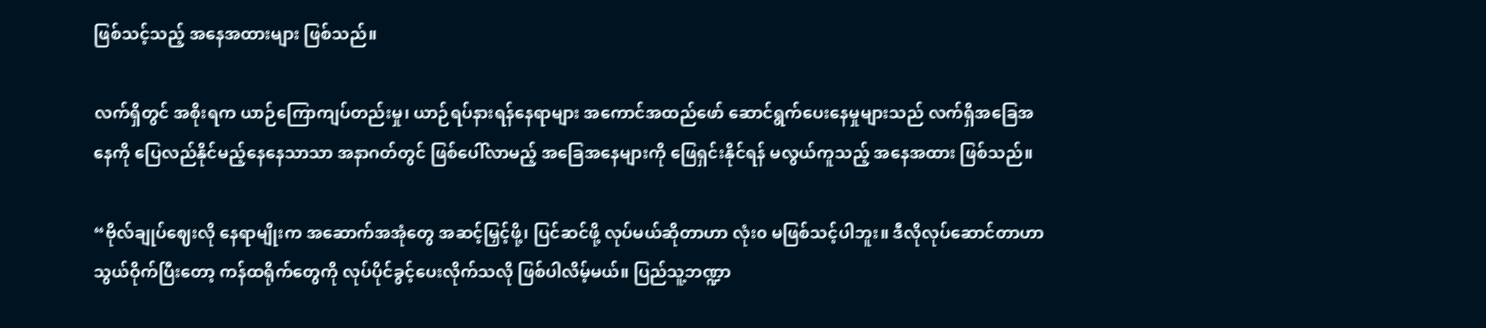ဖြစ်သင့်သည့် အနေအထားများ ဖြစ်သည်။

လက်ရှိတွင် အစိုးရက ယာဉ်ကြောကျပ်တည်းမှု၊ ယာဉ်ရပ်နားရန်နေရာများ အကောင်အထည်ဖော် ဆောင်ရွက်ပေးနေမှုများသည် လက်ရှိအခြေအနေကို ပြေလည်နိုင်မည့်နေနေသာသာ အနာဂတ်တွင် ဖြစ်ပေါ်လာမည့် အခြေအနေများကို ဖြေရှင်းနိုင်ရန် မလွယ်ကူသည့် အနေအထား ဖြစ်သည်။

“ဗိုလ်ချုပ်ဈေးလို နေရာမျိုးက အဆောက်အအုံတွေ အဆင့်မြှင့်ဖို့၊ ပြင်ဆင်ဖို့ လုပ်မယ်ဆိုတာဟာ လုံး၀ မဖြစ်သင့်ပါဘူး။ ဒီလိုလုပ်ဆောင်တာဟာ သွယ်ဝိုက်ပြီးတော့ ကန်ထရိုက်တွေကို လုပ်ပိုင်ခွင့်ပေးလိုက်သလို ဖြစ်ပါလိမ့်မယ်။ ပြည်သူ့ဘဏ္ဍာ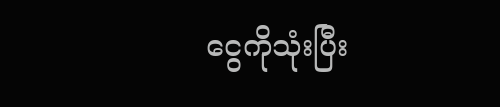ငွေကိုသုံးပြီး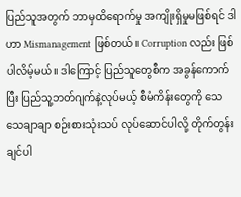ပြည်သူအတွက် ဘာမှထိရောက်မှု အကျိုးရှိမှုမဖြစ်ရင် ဒါဟာ Mismanagement ဖြစ်တယ်။ Corruption လည်း ဖြစ်ပါလိမ့်မယ်။ ဒါကြောင့် ပြည်သူတွေစီက အခွန်ကောက်ပြီး ပြည်သူ့ဘတ်ဂျက်နဲ့လုပ်မယ့် စီမံကိန်းတွေကို သေသေချာချာ စဉ်းစားသုံးသပ် လုပ်ဆောင်ပါလို့ တိုက်တွန်းချင်ပါ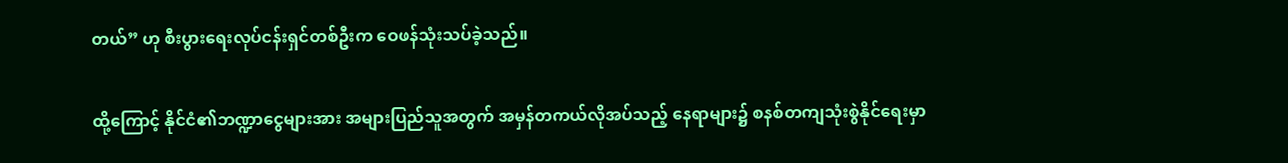တယ်” ဟု စီးပွားရေးလုပ်ငန်းရှင်တစ်ဦးက ဝေဖန်သုံးသပ်ခဲ့သည်။

ထို့ကြောင့် နိုင်ငံ၏ဘဏ္ဍာငွေများအား အများပြည်သူအတွက် အမှန်တကယ်လိုအပ်သည့် နေရာများ၌ စနစ်တကျသုံးစွဲနိုင်ရေးမှာ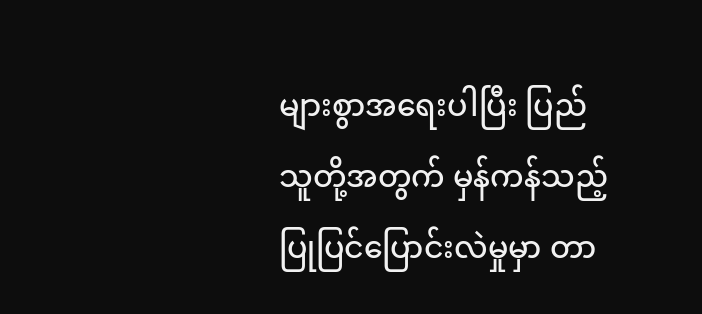များစွာအရေးပါပြီး ပြည်သူတို့အတွက် မှန်ကန်သည့် ပြုပြင်ပြောင်းလဲမှုမှာ တာ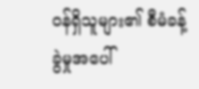ဝန်ရှိသူများ၏ စီမံခန့်ခွဲမှုအပေါ်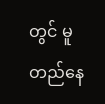တွင် မူတည်နေ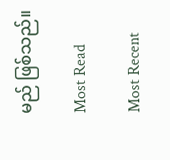မည် ဖြစ်သည်။

Most Read

Most Recent